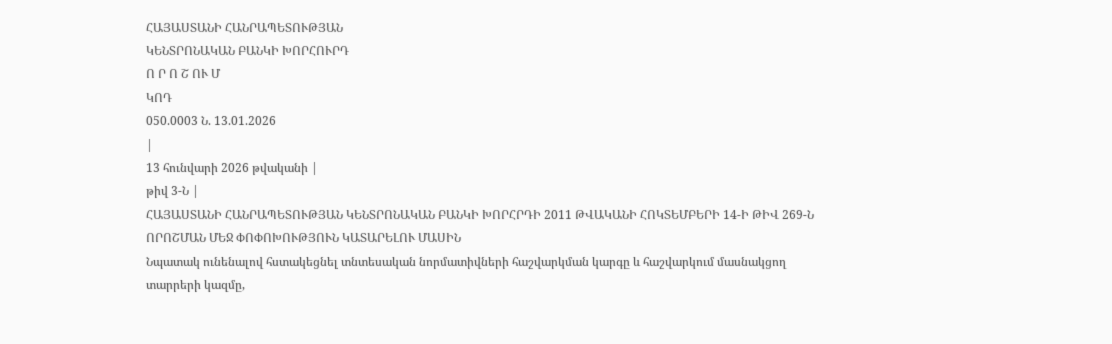ՀԱՅԱՍՏԱՆԻ ՀԱՆՐԱՊԵՏՈՒԹՅԱՆ
ԿԵՆՏՐՈՆԱԿԱՆ ԲԱՆԿԻ ԽՈՐՀՈՒՐԴ
Ո Ր Ո Շ ՈՒ Մ
ԿՈԴ
050.0003 Ն. 13.01.2026
|
13 հունվարի 2026 թվականի |
թիվ 3-Ն |
ՀԱՅԱՍՏԱՆԻ ՀԱՆՐԱՊԵՏՈՒԹՅԱՆ ԿԵՆՏՐՈՆԱԿԱՆ ԲԱՆԿԻ ԽՈՐՀՐԴԻ 2011 ԹՎԱԿԱՆԻ ՀՈԿՏԵՄԲԵՐԻ 14-Ի ԹԻՎ 269-Ն ՈՐՈՇՄԱՆ ՄԵՋ ՓՈՓՈԽՈՒԹՅՈՒՆ ԿԱՏԱՐԵԼՈՒ ՄԱՍԻՆ
Նպատակ ունենալով հստակեցնել տնտեսական նորմատիվների հաշվարկման կարգը և հաշվարկում մասնակցող տարրերի կազմը,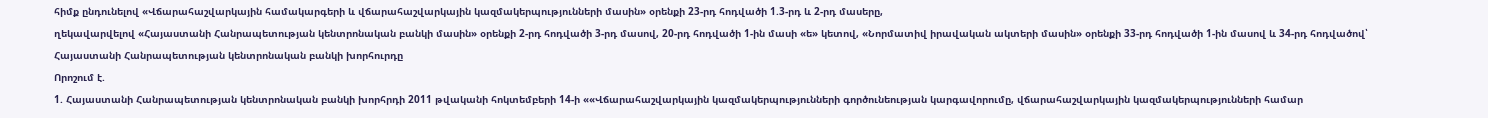հիմք ընդունելով «Վճարահաշվարկային համակարգերի և վճարահաշվարկային կազմակերպությունների մասին» օրենքի 23-րդ հոդվածի 1.3-րդ և 2-րդ մասերը,
ղեկավարվելով «Հայաստանի Հանրապետության կենտրոնական բանկի մասին» օրենքի 2-րդ հոդվածի 3-րդ մասով, 20-րդ հոդվածի 1-ին մասի «ե» կետով, «Նորմատիվ իրավական ակտերի մասին» օրենքի 33-րդ հոդվածի 1-ին մասով և 34-րդ հոդվածով՝ Հայաստանի Հանրապետության կենտրոնական բանկի խորհուրդը
Որոշում է.
1. Հայաստանի Հանրապետության կենտրոնական բանկի խորհրդի 2011 թվականի հոկտեմբերի 14-ի ««Վճարահաշվարկային կազմակերպությունների գործունեության կարգավորումը, վճարահաշվարկային կազմակերպությունների համար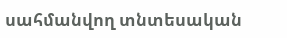սահմանվող տնտեսական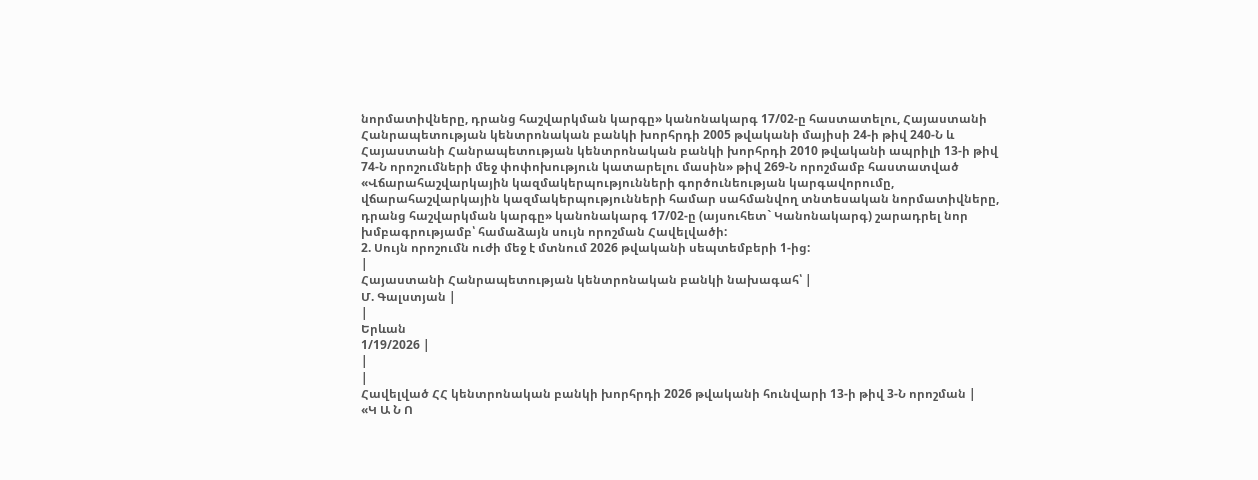նորմատիվները, դրանց հաշվարկման կարգը» կանոնակարգ 17/02-ը հաստատելու, Հայաստանի Հանրապետության կենտրոնական բանկի խորհրդի 2005 թվականի մայիսի 24-ի թիվ 240-Ն և Հայաստանի Հանրապետության կենտրոնական բանկի խորհրդի 2010 թվականի ապրիլի 13-ի թիվ 74-Ն որոշումների մեջ փոփոխություն կատարելու մասին» թիվ 269-Ն որոշմամբ հաստատված «Վճարահաշվարկային կազմակերպությունների գործունեության կարգավորումը, վճարահաշվարկային կազմակերպությունների համար սահմանվող տնտեսական նորմատիվները, դրանց հաշվարկման կարգը» կանոնակարգ 17/02-ը (այսուհետ` Կանոնակարգ) շարադրել նոր խմբագրությամբ՝ համաձայն սույն որոշման Հավելվածի:
2. Սույն որոշումն ուժի մեջ է մտնում 2026 թվականի սեպտեմբերի 1-ից:
|
Հայաստանի Հանրապետության կենտրոնական բանկի նախագահ՝ |
Մ. Գալստյան |
|
Երևան
1/19/2026 |
|
|
Հավելված ՀՀ կենտրոնական բանկի խորհրդի 2026 թվականի հունվարի 13-ի թիվ 3-Ն որոշման |
«Կ Ա Ն Ո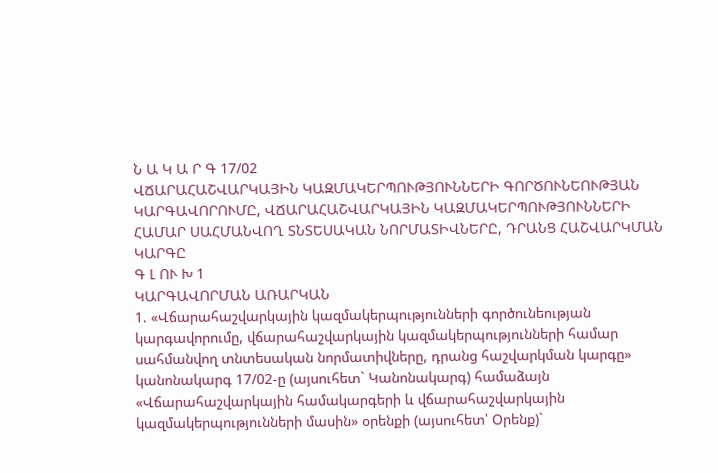Ն Ա Կ Ա Ր Գ 17/02
ՎՃԱՐԱՀԱՇՎԱՐԿԱՅԻՆ ԿԱԶՄԱԿԵՐՊՈՒԹՅՈՒՆՆԵՐԻ ԳՈՐԾՈՒՆԵՈՒԹՅԱՆ ԿԱՐԳԱՎՈՐՈՒՄԸ, ՎՃԱՐԱՀԱՇՎԱՐԿԱՅԻՆ ԿԱԶՄԱԿԵՐՊՈՒԹՅՈՒՆՆԵՐԻ ՀԱՄԱՐ ՍԱՀՄԱՆՎՈՂ ՏՆՏԵՍԱԿԱՆ ՆՈՐՄԱՏԻՎՆԵՐԸ, ԴՐԱՆՑ ՀԱՇՎԱՐԿՄԱՆ ԿԱՐԳԸ
Գ Լ ՈՒ Խ 1
ԿԱՐԳԱՎՈՐՄԱՆ ԱՌԱՐԿԱՆ
1. «Վճարահաշվարկային կազմակերպությունների գործունեության կարգավորումը, վճարահաշվարկային կազմակերպությունների համար սահմանվող տնտեսական նորմատիվները, դրանց հաշվարկման կարգը» կանոնակարգ 17/02-ը (այսուհետ` Կանոնակարգ) համաձայն «Վճարահաշվարկային համակարգերի և վճարահաշվարկային կազմակերպությունների մասին» օրենքի (այսուհետ՝ Օրենք)`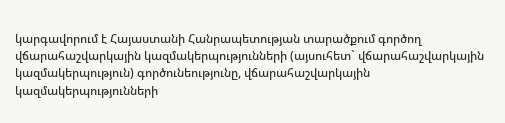կարգավորում է Հայաստանի Հանրապետության տարածքում գործող վճարահաշվարկային կազմակերպությունների (այսուհետ` վճարահաշվարկային կազմակերպություն) գործունեությունը, վճարահաշվարկային կազմակերպությունների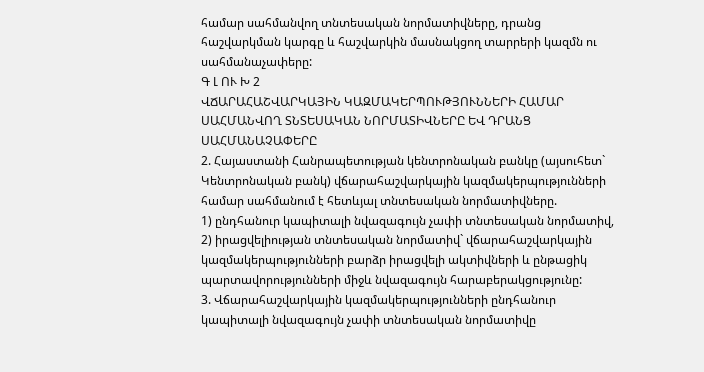համար սահմանվող տնտեսական նորմատիվները, դրանց հաշվարկման կարգը և հաշվարկին մասնակցող տարրերի կազմն ու սահմանաչափերը:
Գ Լ ՈՒ Խ 2
ՎՃԱՐԱՀԱՇՎԱՐԿԱՅԻՆ ԿԱԶՄԱԿԵՐՊՈՒԹՅՈՒՆՆԵՐԻ ՀԱՄԱՐ ՍԱՀՄԱՆՎՈՂ ՏՆՏԵՍԱԿԱՆ ՆՈՐՄԱՏԻՎՆԵՐԸ ԵՎ ԴՐԱՆՑ ՍԱՀՄԱՆԱՉԱՓԵՐԸ
2. Հայաստանի Հանրապետության կենտրոնական բանկը (այսուհետ` Կենտրոնական բանկ) վճարահաշվարկային կազմակերպությունների համար սահմանում է հետևյալ տնտեսական նորմատիվները.
1) ընդհանուր կապիտալի նվազագույն չափի տնտեսական նորմատիվ,
2) իրացվելիության տնտեսական նորմատիվ` վճարահաշվարկային կազմակերպությունների բարձր իրացվելի ակտիվների և ընթացիկ պարտավորությունների միջև նվազագույն հարաբերակցությունը:
3. Վճարահաշվարկային կազմակերպությունների ընդհանուր կապիտալի նվազագույն չափի տնտեսական նորմատիվը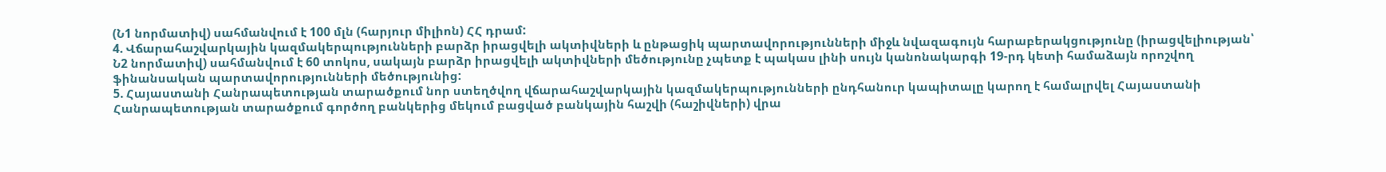(Ն1 նորմատիվ) սահմանվում է 100 մլն (հարյուր միլիոն) ՀՀ դրամ:
4. Վճարահաշվարկային կազմակերպությունների բարձր իրացվելի ակտիվների և ընթացիկ պարտավորությունների միջև նվազագույն հարաբերակցությունը (իրացվելիության՝ Ն2 նորմատիվ) սահմանվում է 60 տոկոս, սակայն բարձր իրացվելի ակտիվների մեծությունը չպետք է պակաս լինի սույն կանոնակարգի 19-րդ կետի համաձայն որոշվող ֆինանսական պարտավորությունների մեծությունից:
5. Հայաստանի Հանրապետության տարածքում նոր ստեղծվող վճարահաշվարկային կազմակերպությունների ընդհանուր կապիտալը կարող է համալրվել Հայաստանի Հանրապետության տարածքում գործող բանկերից մեկում բացված բանկային հաշվի (հաշիվների) վրա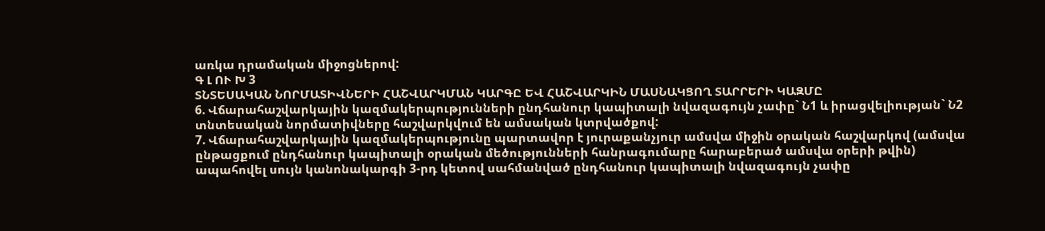առկա դրամական միջոցներով:
Գ Լ ՈՒ Խ 3
ՏՆՏԵՍԱԿԱՆ ՆՈՐՄԱՏԻՎՆԵՐԻ ՀԱՇՎԱՐԿՄԱՆ ԿԱՐԳԸ ԵՎ ՀԱՇՎԱՐԿԻՆ ՄԱՍՆԱԿՑՈՂ ՏԱՐՐԵՐԻ ԿԱԶՄԸ
6. Վճարահաշվարկային կազմակերպությունների ընդհանուր կապիտալի նվազագույն չափը` Ն1 և իրացվելիության` Ն2 տնտեսական նորմատիվները հաշվարկվում են ամսական կտրվածքով:
7. Վճարահաշվարկային կազմակերպությունը պարտավոր է յուրաքանչյուր ամսվա միջին օրական հաշվարկով (ամսվա ընթացքում ընդհանուր կապիտալի օրական մեծությունների հանրագումարը հարաբերած ամսվա օրերի թվին) ապահովել սույն կանոնակարգի 3-րդ կետով սահմանված ընդհանուր կապիտալի նվազագույն չափը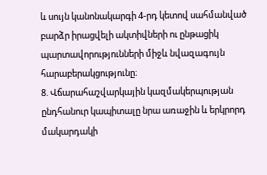և սույն կանոնակարգի 4-րդ կետով սահմանված բարձր իրացվելի ակտիվների ու ընթացիկ պարտավորությունների միջև նվազագույն հարաբերակցությունը։
8. Վճարահաշվարկային կազմակերպության ընդհանուր կապիտալը նրա առաջին և երկրորդ մակարդակի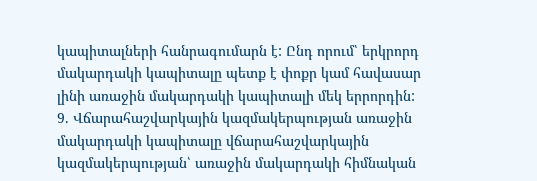կապիտալների հանրագումարն է: Ընդ որում՝ երկրորդ մակարդակի կապիտալը պետք է փոքր կամ հավասար լինի առաջին մակարդակի կապիտալի մեկ երրորդին:
9. Վճարահաշվարկային կազմակերպության առաջին մակարդակի կապիտալը վճարահաշվարկային կազմակերպության՝ առաջին մակարդակի հիմնական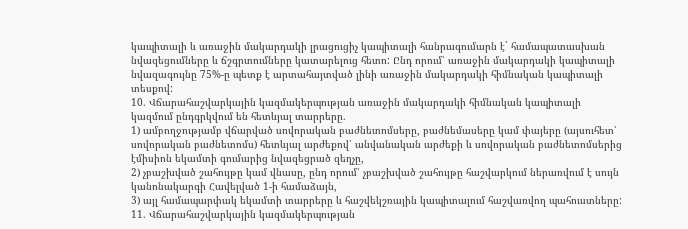կապիտալի և առաջին մակարդակի լրացուցիչ կապիտալի հանրագումարն է` համապատասխան նվազեցումները և ճշգրտումները կատարելուց հետո: Ընդ որում՝ առաջին մակարդակի կապիտալի նվազագույնը 75%-ը պետք է արտահայտված լինի առաջին մակարդակի հիմնական կապիտալի տեսքով:
10. Վճարահաշվարկային կազմակերպության առաջին մակարդակի հիմնական կապիտալի կազմում ընդգրկվում են հետևյալ տարրերը.
1) ամբողջությամբ վճարված սովորական բաժնետոմսերը, բաժնեմասերը կամ փայերը (այսուհետ՝ սովորական բաժնետոմս) հետևյալ արժեքով՝ անվանական արժեքի և սովորական բաժնետոմսերից էմիսիոն եկամտի գումարից նվազեցրած զեղչը,
2) չբաշխված շահույթը կամ վնասը, ընդ որում՝ չբաշխված շահույթը հաշվարկում ներառվում է սույն կանոնակարգի Հավելված 1-ի համաձայն,
3) այլ համապարփակ եկամտի տարրերը և հաշվեկշռային կապիտալում հաշվառվող պահուստները:
11. Վճարահաշվարկային կազմակերպության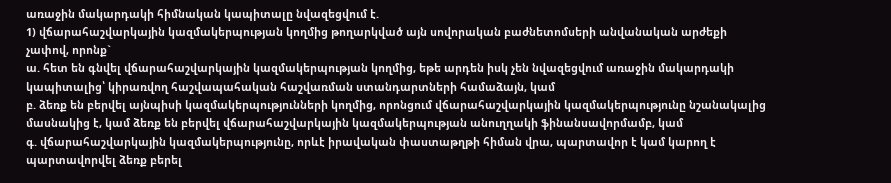առաջին մակարդակի հիմնական կապիտալը նվազեցվում է.
1) վճարահաշվարկային կազմակերպության կողմից թողարկված այն սովորական բաժնետոմսերի անվանական արժեքի չափով, որոնք`
ա. հետ են գնվել վճարահաշվարկային կազմակերպության կողմից, եթե արդեն իսկ չեն նվազեցվում առաջին մակարդակի կապիտալից՝ կիրառվող հաշվապահական հաշվառման ստանդարտների համաձայն, կամ
բ. ձեռք են բերվել այնպիսի կազմակերպությունների կողմից, որոնցում վճարահաշվարկային կազմակերպությունը նշանակալից մասնակից է, կամ ձեռք են բերվել վճարահաշվարկային կազմակերպության անուղղակի ֆինանսավորմամբ, կամ
գ. վճարահաշվարկային կազմակերպությունը, որևէ իրավական փաստաթղթի հիման վրա, պարտավոր է կամ կարող է պարտավորվել ձեռք բերել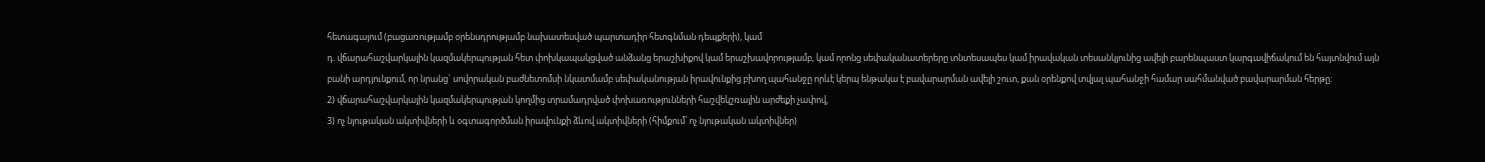հետագայում (բացառությամբ օրենսդրությամբ նախատեսված պարտադիր հետգնման դեպքերի), կամ
դ. վճարահաշվարկային կազմակերպության հետ փոխկապակցված անձանց երաշխիքով կամ երաշխավորությամբ, կամ որոնց սեփականատերերը տնտեսապես կամ իրավական տեսանկյունից ավելի բարենպաստ կարգավիճակում են հայտնվում այն բանի արդյունքում, որ նրանց` սովորական բաժնետոմսի նկատմամբ սեփականության իրավունքից բխող պահանջը որևէ կերպ ենթակա է բավարարման ավելի շուտ, քան օրենքով տվյալ պահանջի համար սահմանված բավարարման հերթը:
2) վճարահաշվարկային կազմակերպության կողմից տրամադրված փոխառությունների հաշվեկշռային արժեքի չափով,
3) ոչ նյութական ակտիվների և օգտագործման իրավունքի ձևով ակտիվների (հիմքում՝ ոչ նյութական ակտիվներ)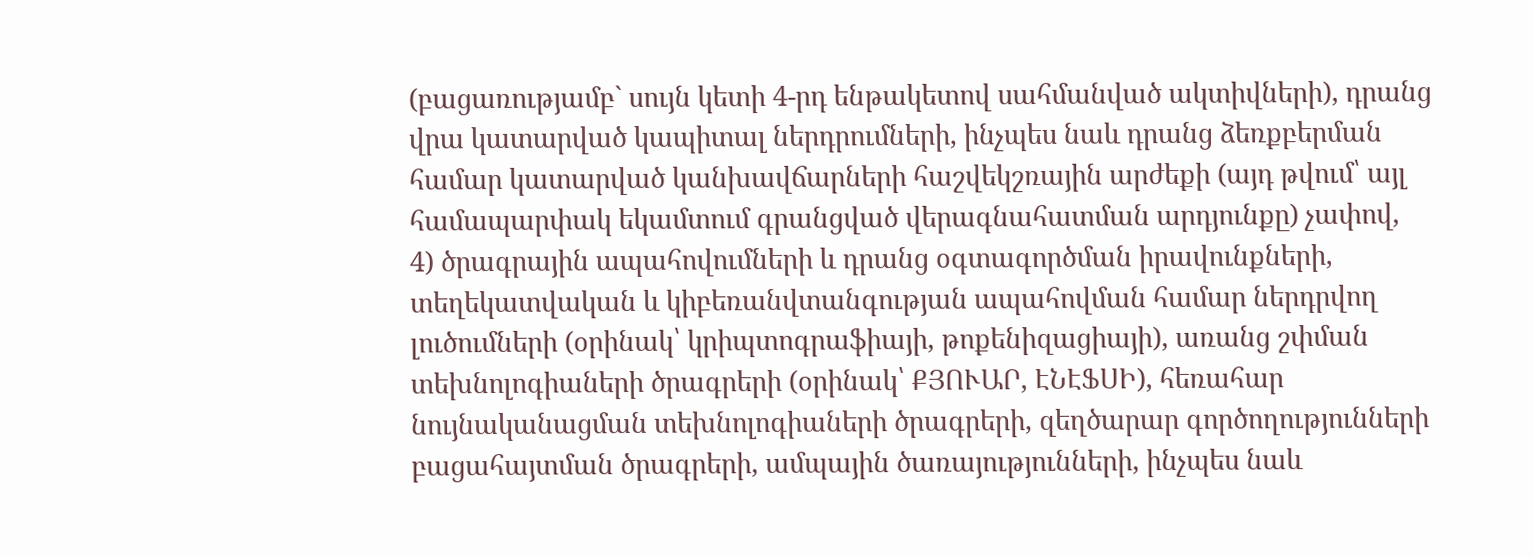(բացառությամբ` սույն կետի 4-րդ ենթակետով սահմանված ակտիվների), դրանց վրա կատարված կապիտալ ներդրումների, ինչպես նաև դրանց ձեռքբերման համար կատարված կանխավճարների հաշվեկշռային արժեքի (այդ թվում՝ այլ համապարփակ եկամտում գրանցված վերագնահատման արդյունքը) չափով,
4) ծրագրային ապահովումների և դրանց օգտագործման իրավունքների, տեղեկատվական և կիբեռանվտանգության ապահովման համար ներդրվող լուծումների (օրինակ՝ կրիպտոգրաֆիայի, թոքենիզացիայի), առանց շփման տեխնոլոգիաների ծրագրերի (օրինակ՝ ՔՅՈՒԱՐ, ԷՆԷՖՍԻ), հեռահար նույնականացման տեխնոլոգիաների ծրագրերի, զեղծարար գործողությունների բացահայտման ծրագրերի, ամպային ծառայությունների, ինչպես նաև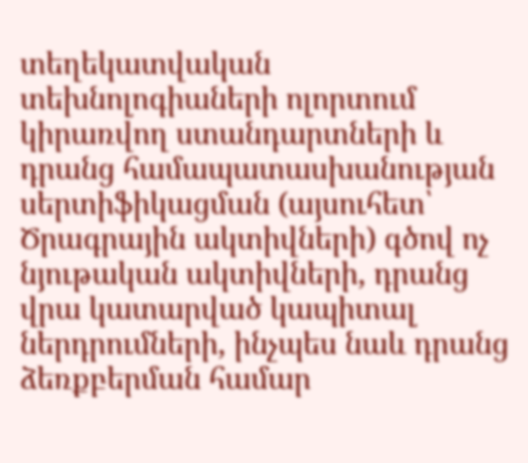տեղեկատվական տեխնոլոգիաների ոլորտում կիրառվող ստանդարտների և դրանց համապատասխանության սերտիֆիկացման (այսուհետ՝ Ծրագրային ակտիվների) գծով ոչ նյութական ակտիվների, դրանց վրա կատարված կապիտալ ներդրումների, ինչպես նաև դրանց ձեռքբերման համար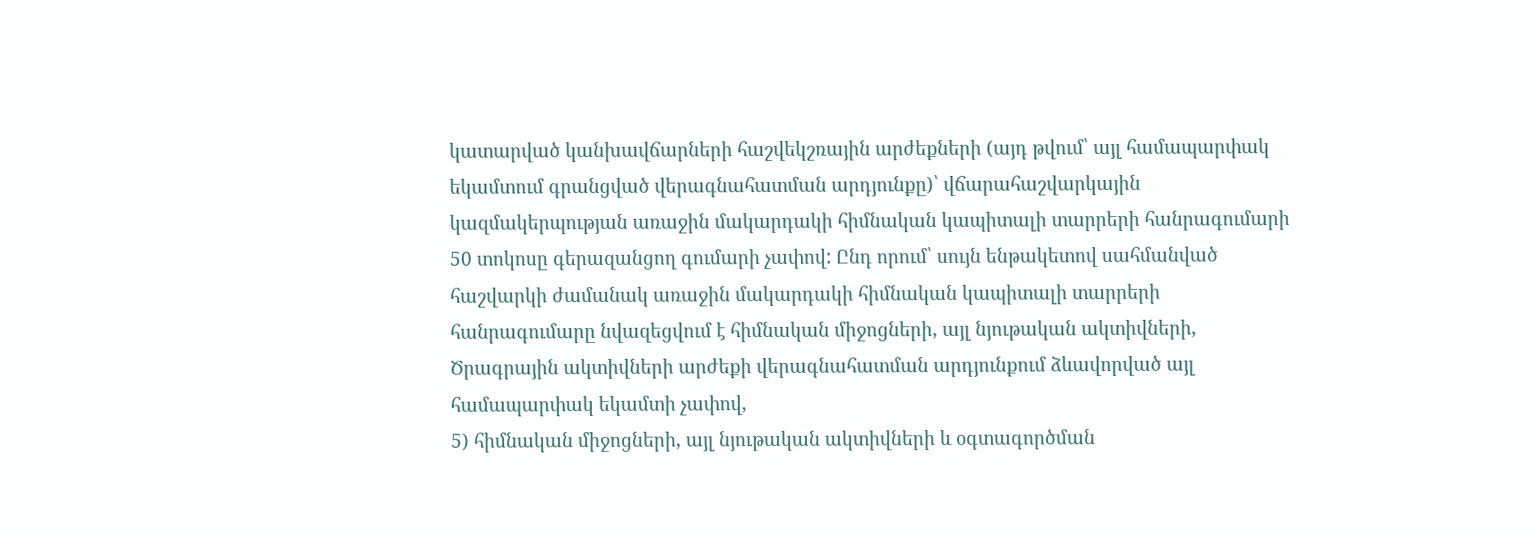կատարված կանխավճարների հաշվեկշռային արժեքների (այդ թվում՝ այլ համապարփակ եկամտում գրանցված վերագնահատման արդյունքը)՝ վճարահաշվարկային կազմակերպության առաջին մակարդակի հիմնական կապիտալի տարրերի հանրագումարի 50 տոկոսը գերազանցող գումարի չափով: Ընդ որում՝ սույն ենթակետով սահմանված հաշվարկի ժամանակ առաջին մակարդակի հիմնական կապիտալի տարրերի հանրագումարը նվազեցվում է հիմնական միջոցների, այլ նյութական ակտիվների, Ծրագրային ակտիվների արժեքի վերագնահատման արդյունքում ձևավորված այլ համապարփակ եկամտի չափով,
5) հիմնական միջոցների, այլ նյութական ակտիվների և օգտագործման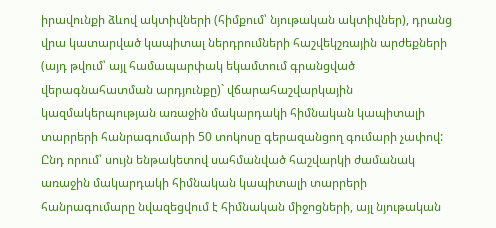իրավունքի ձևով ակտիվների (հիմքում՝ նյութական ակտիվներ), դրանց վրա կատարված կապիտալ ներդրումների հաշվեկշռային արժեքների (այդ թվում՝ այլ համապարփակ եկամտում գրանցված վերագնահատման արդյունքը)` վճարահաշվարկային կազմակերպության առաջին մակարդակի հիմնական կապիտալի տարրերի հանրագումարի 50 տոկոսը գերազանցող գումարի չափով: Ընդ որում՝ սույն ենթակետով սահմանված հաշվարկի ժամանակ առաջին մակարդակի հիմնական կապիտալի տարրերի հանրագումարը նվազեցվում է հիմնական միջոցների, այլ նյութական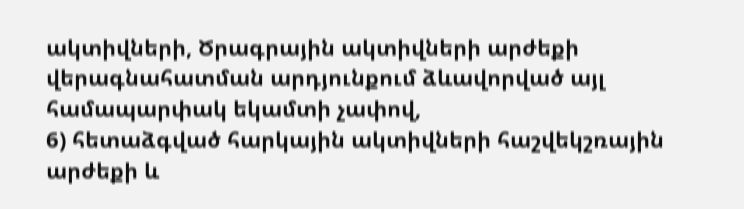ակտիվների, Ծրագրային ակտիվների արժեքի վերագնահատման արդյունքում ձևավորված այլ համապարփակ եկամտի չափով,
6) հետաձգված հարկային ակտիվների հաշվեկշռային արժեքի և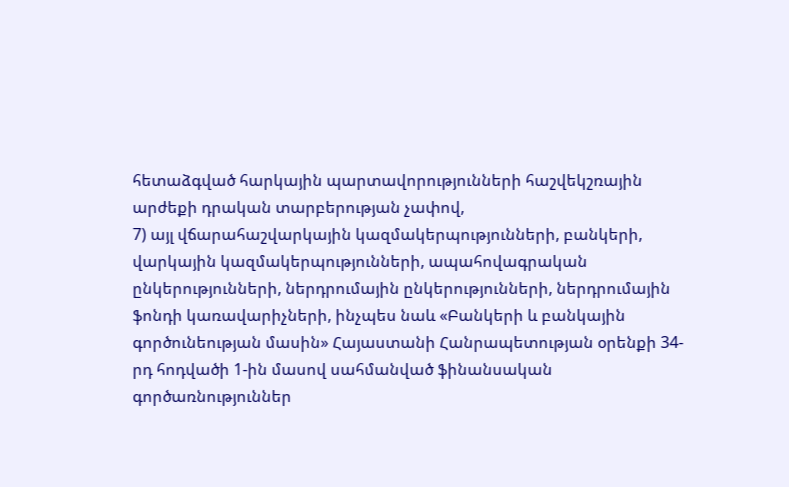հետաձգված հարկային պարտավորությունների հաշվեկշռային արժեքի դրական տարբերության չափով,
7) այլ վճարահաշվարկային կազմակերպությունների, բանկերի, վարկային կազմակերպությունների, ապահովագրական ընկերությունների, ներդրումային ընկերությունների, ներդրումային ֆոնդի կառավարիչների, ինչպես նաև «Բանկերի և բանկային գործունեության մասին» Հայաստանի Հանրապետության օրենքի 34-րդ հոդվածի 1-ին մասով սահմանված ֆինանսական գործառնություններ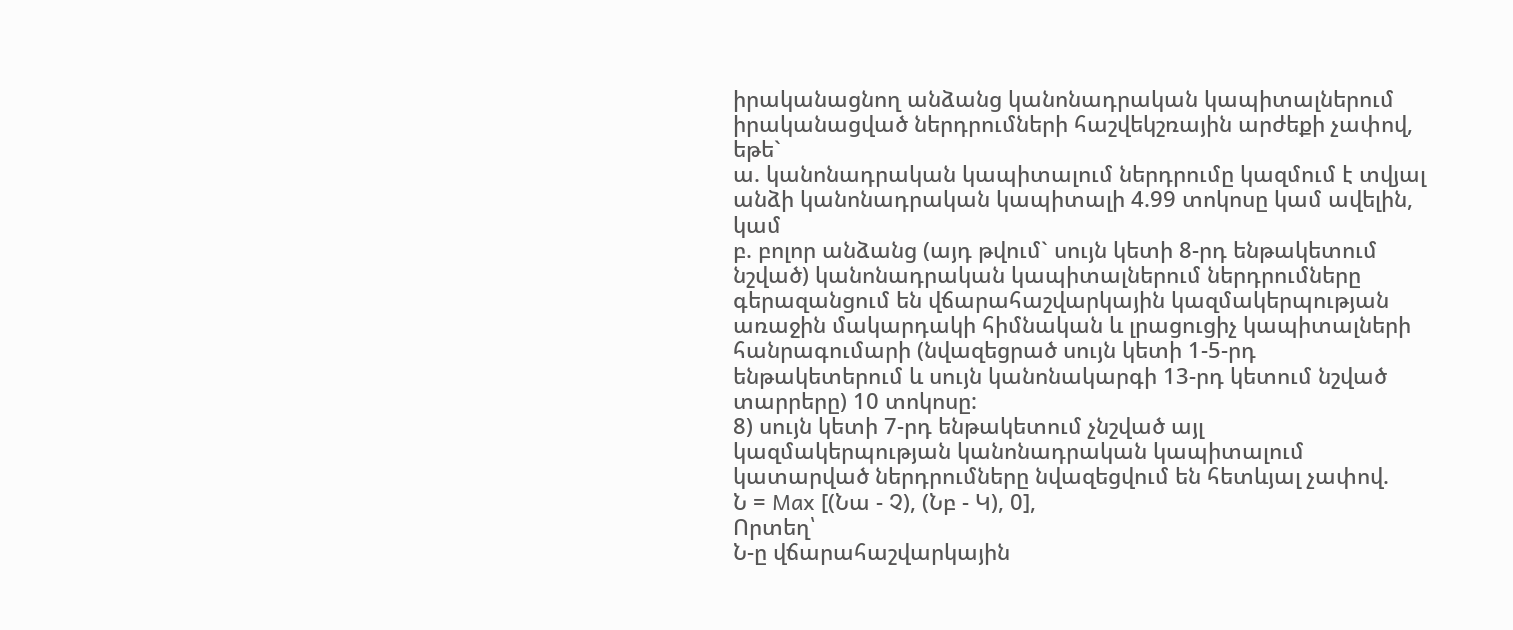իրականացնող անձանց կանոնադրական կապիտալներում իրականացված ներդրումների հաշվեկշռային արժեքի չափով, եթե`
ա. կանոնադրական կապիտալում ներդրումը կազմում է տվյալ անձի կանոնադրական կապիտալի 4.99 տոկոսը կամ ավելին, կամ
բ. բոլոր անձանց (այդ թվում` սույն կետի 8-րդ ենթակետում նշված) կանոնադրական կապիտալներում ներդրումները գերազանցում են վճարահաշվարկային կազմակերպության առաջին մակարդակի հիմնական և լրացուցիչ կապիտալների հանրագումարի (նվազեցրած սույն կետի 1-5-րդ ենթակետերում և սույն կանոնակարգի 13-րդ կետում նշված տարրերը) 10 տոկոսը:
8) սույն կետի 7-րդ ենթակետում չնշված այլ կազմակերպության կանոնադրական կապիտալում կատարված ներդրումները նվազեցվում են հետևյալ չափով.
Ն = Max [(Նա - Չ), (Նբ - Կ), 0],
Որտեղ՝
Ն-ը վճարահաշվարկային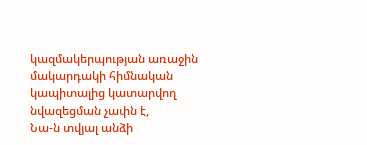կազմակերպության առաջին մակարդակի հիմնական կապիտալից կատարվող նվազեցման չափն է,
Նա-ն տվյալ անձի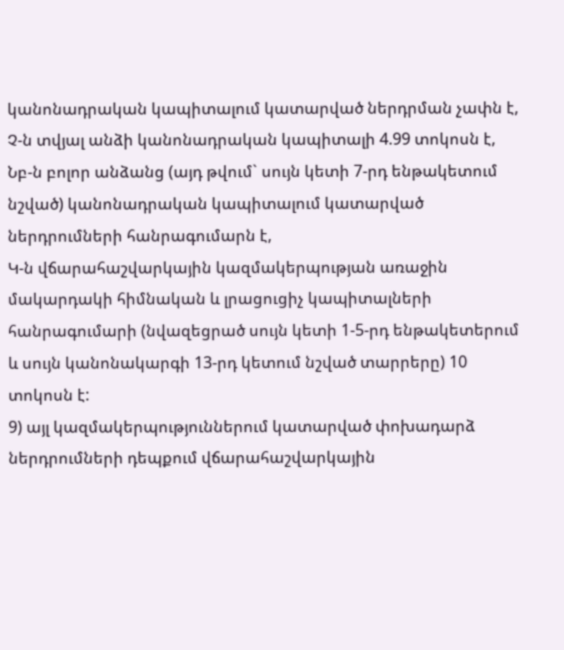կանոնադրական կապիտալում կատարված ներդրման չափն է,
Չ-ն տվյալ անձի կանոնադրական կապիտալի 4.99 տոկոսն է,
Նբ-ն բոլոր անձանց (այդ թվում` սույն կետի 7-րդ ենթակետում նշված) կանոնադրական կապիտալում կատարված ներդրումների հանրագումարն է,
Կ-ն վճարահաշվարկային կազմակերպության առաջին մակարդակի հիմնական և լրացուցիչ կապիտալների հանրագումարի (նվազեցրած սույն կետի 1-5-րդ ենթակետերում և սույն կանոնակարգի 13-րդ կետում նշված տարրերը) 10 տոկոսն է:
9) այլ կազմակերպություններում կատարված փոխադարձ ներդրումների դեպքում վճարահաշվարկային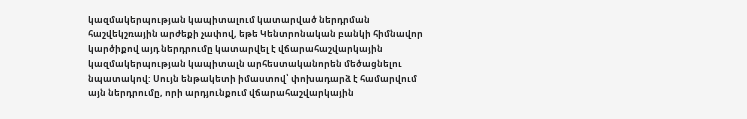կազմակերպության կապիտալում կատարված ներդրման հաշվեկշռային արժեքի չափով, եթե Կենտրոնական բանկի հիմնավոր կարծիքով այդ ներդրումը կատարվել է վճարահաշվարկային կազմակերպության կապիտալն արհեստականորեն մեծացնելու նպատակով: Սույն ենթակետի իմաստով՝ փոխադարձ է համարվում այն ներդրումը, որի արդյունքում վճարահաշվարկային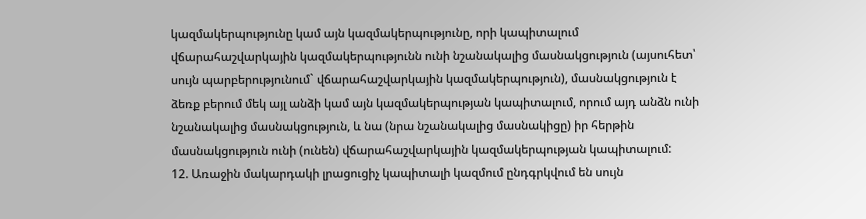կազմակերպությունը կամ այն կազմակերպությունը, որի կապիտալում վճարահաշվարկային կազմակերպությունն ունի նշանակալից մասնակցություն (այսուհետ՝ սույն պարբերությունում` վճարահաշվարկային կազմակերպություն), մասնակցություն է ձեռք բերում մեկ այլ անձի կամ այն կազմակերպության կապիտալում, որում այդ անձն ունի նշանակալից մասնակցություն, և նա (նրա նշանակալից մասնակիցը) իր հերթին մասնակցություն ունի (ունեն) վճարահաշվարկային կազմակերպության կապիտալում:
12. Առաջին մակարդակի լրացուցիչ կապիտալի կազմում ընդգրկվում են սույն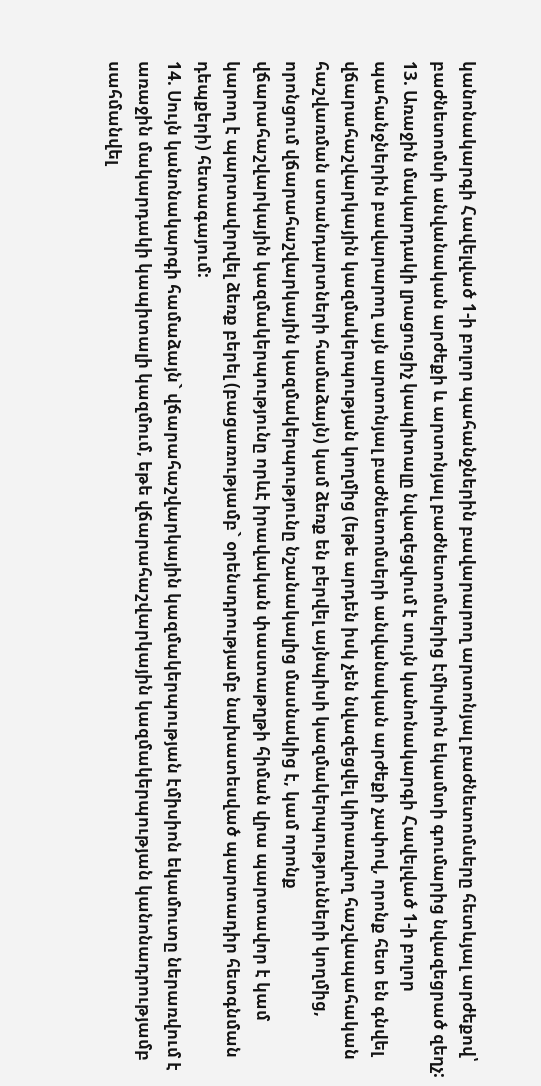կանոնակարգի Հավելված 1-ի բոլոր պահանջներին բավարարող արտոնյալ բաժնետոմսերը հետևյալ արժեքով՝ բաժնետոմսի անվանական արժեքի և արտոնյալ բաժնետոմսերից էմիսիոն եկամտի գումարից նվազեցրած զեղչ:
13. Առաջին մակարդակի լրացուցիչ կապիտալը նվազեցվում է սույն կանոնակարգի Հավելված 1-ի բոլոր պահանջներին բավարարող այն արտոնյալ բաժնետոմսերի անվանական արժեքի չափով, որոնք հետ են գնվել վճարահաշվարկային կազմակերպության կողմից (եթե արդեն իսկ չեն նվազեցվել կիրառվող հաշվապահական հաշվառման ստանդարտների համաձայն) կամ ձեռք են բերվել այնպիսի կազմակերպությունների կողմից, որոնցում վճարահաշվարկային կազմակերպությունը նշանակալից մասնակից է, կամ որոնք վճարահաշվարկային կազմակերպությունը որևէ իրավական փաստաթղթի հիման վրա պարտավոր է կամ կարող է պարտավորվել ձեռք բերել (բացառությամբ` օրենսդրությամբ նախատեսված պարտադիր հետգնման դեպքերի) հետագայում:
14. Սույն կանոնակարգի համաձայն` վճարահաշվարկային կազմակերպության էմիսիոն եկամուտը ներառվում է առաջին մակարդակի կապիտալի կազմում, եթե վճարահաշվարկային կազմակերպության կանոնադրությամբ սահմանվել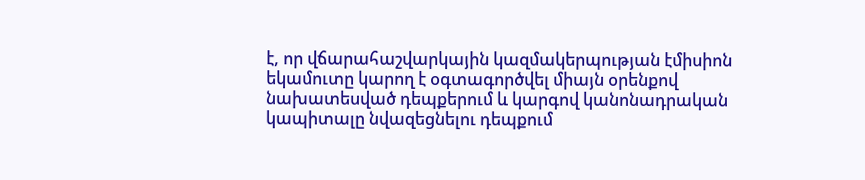է, որ վճարահաշվարկային կազմակերպության էմիսիոն եկամուտը կարող է օգտագործվել միայն օրենքով նախատեսված դեպքերում և կարգով կանոնադրական կապիտալը նվազեցնելու դեպքում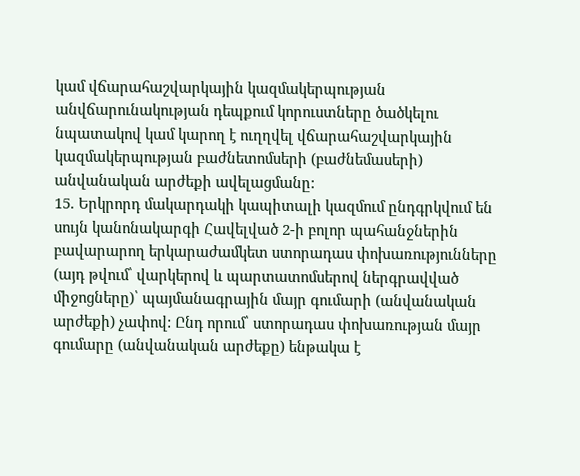կամ վճարահաշվարկային կազմակերպության անվճարունակության դեպքում կորուստները ծածկելու նպատակով կամ կարող է ուղղվել վճարահաշվարկային կազմակերպության բաժնետոմսերի (բաժնեմասերի) անվանական արժեքի ավելացմանը:
15. Երկրորդ մակարդակի կապիտալի կազմում ընդգրկվում են սույն կանոնակարգի Հավելված 2-ի բոլոր պահանջներին բավարարող երկարաժամկետ ստորադաս փոխառությունները (այդ թվում՝ վարկերով և պարտատոմսերով ներգրավված միջոցները)՝ պայմանագրային մայր գումարի (անվանական արժեքի) չափով: Ընդ որում՝ ստորադաս փոխառության մայր գումարը (անվանական արժեքը) ենթակա է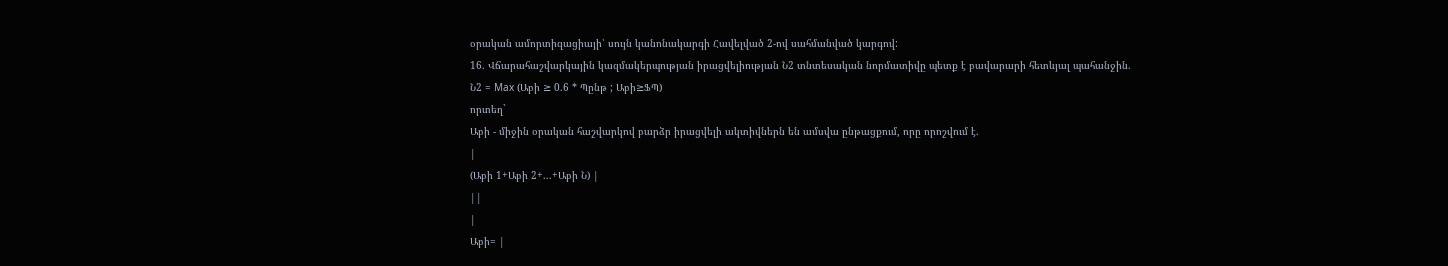օրական ամորտիզացիայի՝ սույն կանոնակարգի Հավելված 2-ով սահմանված կարգով:
16. Վճարահաշվարկային կազմակերպության իրացվելիության Ն2 տնտեսական նորմատիվը պետք է բավարարի հետևյալ պահանջին.
Ն2 = Max (Աբի ≥ 0.6 * Պընթ ; Աբի≥ՖՊ)
որտեղ`
Աբի - միջին օրական հաշվարկով բարձր իրացվելի ակտիվներն են ամսվա ընթացքում, որը որոշվում է.
|
(Աբի 1+Աբի 2+...+Աբի Ն) |
||
|
Աբի= |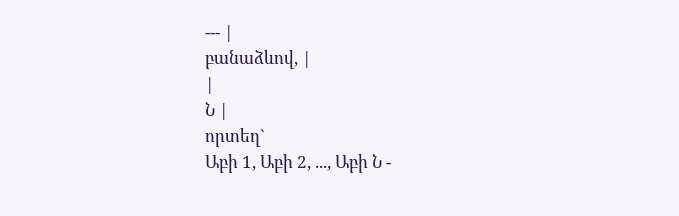--- |
բանաձևով, |
|
Ն |
որտեղ`
Աբի 1, Աբի 2, ..., Աբի Ն -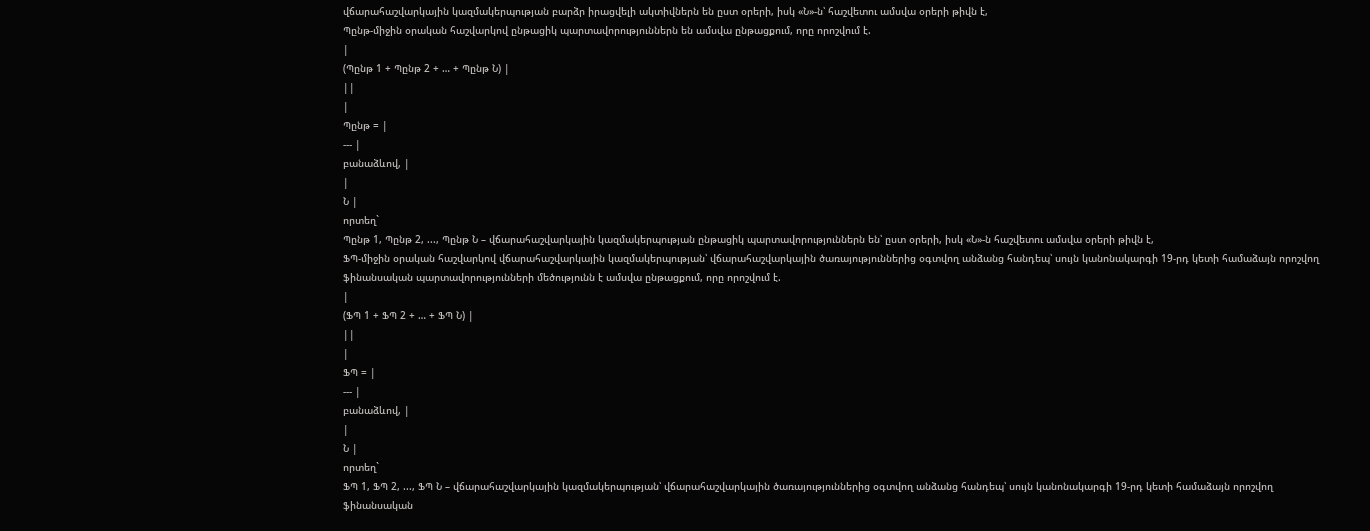վճարահաշվարկային կազմակերպության բարձր իրացվելի ակտիվներն են ըստ օրերի, իսկ «Ն»-ն՝ հաշվետու ամսվա օրերի թիվն է,
Պընթ-միջին օրական հաշվարկով ընթացիկ պարտավորություններն են ամսվա ընթացքում, որը որոշվում է.
|
(Պընթ 1 + Պընթ 2 + … + Պընթ Ն) |
||
|
Պընթ = |
--- |
բանաձևով, |
|
Ն |
որտեղ`
Պընթ 1, Պընթ 2, ..., Պընթ Ն – վճարահաշվարկային կազմակերպության ընթացիկ պարտավորություններն են՝ ըստ օրերի, իսկ «Ն»-ն հաշվետու ամսվա օրերի թիվն է,
ՖՊ-միջին օրական հաշվարկով վճարահաշվարկային կազմակերպության՝ վճարահաշվարկային ծառայություններից օգտվող անձանց հանդեպ՝ սույն կանոնակարգի 19-րդ կետի համաձայն որոշվող ֆինանսական պարտավորությունների մեծությունն է ամսվա ընթացքում, որը որոշվում է.
|
(ՖՊ 1 + ՖՊ 2 + … + ՖՊ Ն) |
||
|
ՖՊ = |
--- |
բանաձևով, |
|
Ն |
որտեղ`
ՖՊ 1, ՖՊ 2, ..., ՖՊ Ն – վճարահաշվարկային կազմակերպության՝ վճարահաշվարկային ծառայություններից օգտվող անձանց հանդեպ՝ սույն կանոնակարգի 19-րդ կետի համաձայն որոշվող ֆինանսական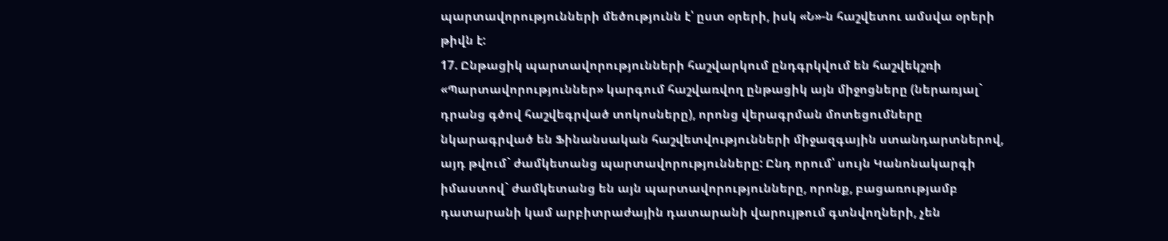պարտավորությունների մեծությունն է՝ ըստ օրերի, իսկ «Ն»-ն հաշվետու ամսվա օրերի թիվն է:
17. Ընթացիկ պարտավորությունների հաշվարկում ընդգրկվում են հաշվեկշռի «Պարտավորություններ» կարգում հաշվառվող ընթացիկ այն միջոցները (ներառյալ` դրանց գծով հաշվեգրված տոկոսները), որոնց վերագրման մոտեցումները նկարագրված են Ֆինանսական հաշվետվությունների միջազգային ստանդարտներով, այդ թվում` ժամկետանց պարտավորությունները: Ընդ որում՝ սույն Կանոնակարգի իմաստով` ժամկետանց են այն պարտավորությունները, որոնք, բացառությամբ դատարանի կամ արբիտրաժային դատարանի վարույթում գտնվողների, չեն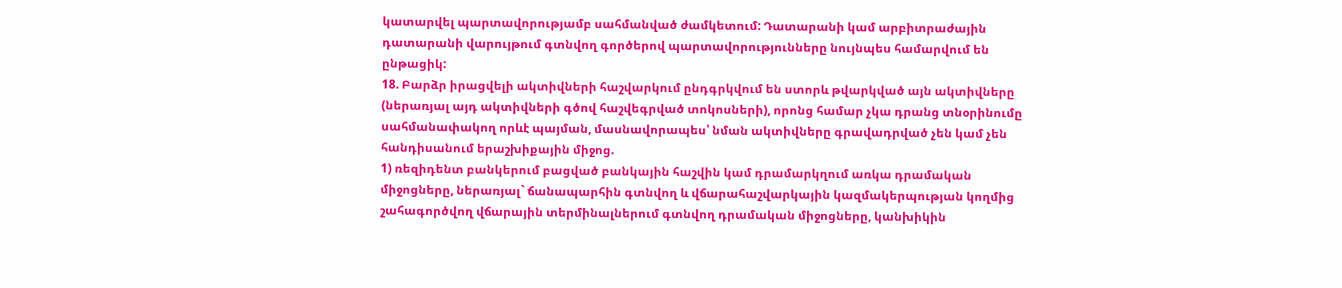կատարվել պարտավորությամբ սահմանված ժամկետում: Դատարանի կամ արբիտրաժային դատարանի վարույթում գտնվող գործերով պարտավորությունները նույնպես համարվում են ընթացիկ:
18. Բարձր իրացվելի ակտիվների հաշվարկում ընդգրկվում են ստորև թվարկված այն ակտիվները (ներառյալ այդ ակտիվների գծով հաշվեգրված տոկոսների), որոնց համար չկա դրանց տնօրինումը սահմանափակող որևէ պայման, մասնավորապես՝ նման ակտիվները գրավադրված չեն կամ չեն հանդիսանում երաշխիքային միջոց.
1) ռեզիդենտ բանկերում բացված բանկային հաշվին կամ դրամարկղում առկա դրամական միջոցները, ներառյալ` ճանապարհին գտնվող և վճարահաշվարկային կազմակերպության կողմից շահագործվող վճարային տերմինալներում գտնվող դրամական միջոցները, կանխիկին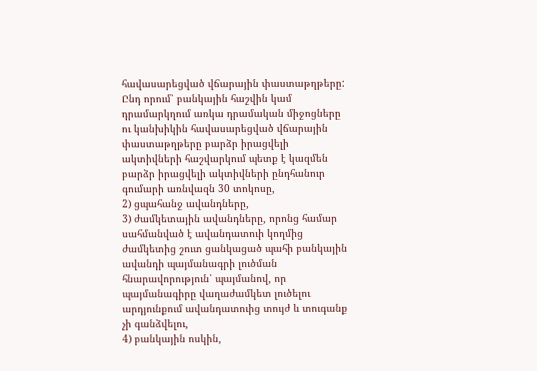հավասարեցված վճարային փաստաթղթերը: Ընդ որում՝ բանկային հաշվին կամ դրամարկղում առկա դրամական միջոցները ու կանխիկին հավասարեցված վճարային փաստաթղթերը բարձր իրացվելի ակտիվների հաշվարկում պետք է կազմեն բարձր իրացվելի ակտիվների ընդհանուր գումարի առնվազն 30 տոկոսը,
2) ցպահանջ ավանդները,
3) ժամկետային ավանդները, որոնց համար սահմանված է ավանդատուի կողմից ժամկետից շուտ ցանկացած պահի բանկային ավանդի պայմանագրի լուծման հնարավորություն՝ պայմանով, որ պայմանագիրը վաղաժամկետ լուծելու արդյունքում ավանդատուից տույժ և տուգանք չի գանձվելու,
4) բանկային ոսկին,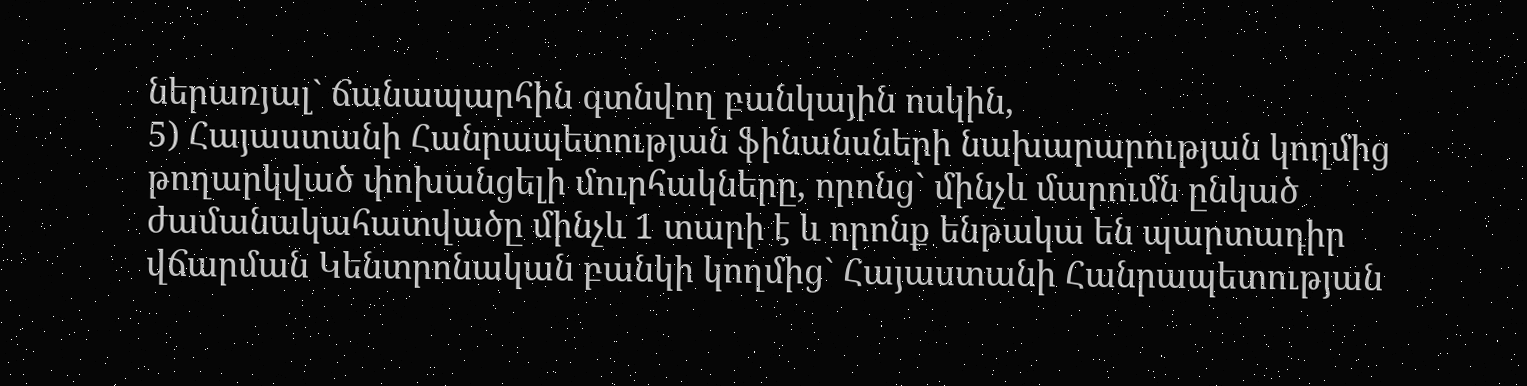ներառյալ` ճանապարհին գտնվող բանկային ոսկին,
5) Հայաստանի Հանրապետության ֆինանսների նախարարության կողմից թողարկված փոխանցելի մուրհակները, որոնց` մինչև մարումն ընկած ժամանակահատվածը մինչև 1 տարի է և որոնք ենթակա են պարտադիր վճարման Կենտրոնական բանկի կողմից` Հայաստանի Հանրապետության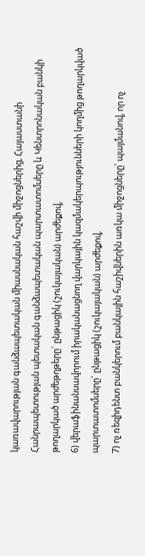կառավարության գանձապետական միասնական հաշվի միջոցներից, Հայաստանի Հանրապետության պետական գանձապետական պարտատոմսերը և Կենտրոնական բանկի թողարկած արժեթղթերը` ընթացիկ (շուկայական) արժեքով,
6) վերաֆինանսավորում իրականացնող վարկային կազմակերպությունների կողմից թողարկված պարտատոմսերը` ընթացիկ (շուկայական) արժեքով,
7) ոչ ռեզիդենտ բանկերում բանկային հաշիվներին առկա միջոցները՝ պայմանով, որ ոչ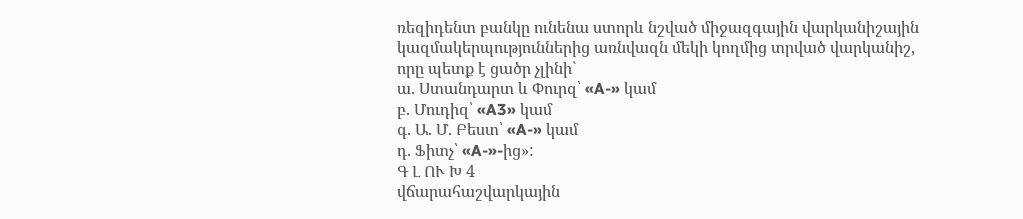ռեզիդենտ բանկը ունենա ստորև նշված միջազգային վարկանիշային կազմակերպություններից առնվազն մեկի կողմից տրված վարկանիշ, որը պետք է ցածր չլինի`
ա. Ստանդարտ և Փուրզ՝ «A-» կամ
բ. Մուդիզ՝ «A3» կամ
գ. Ա. Մ. Բեստ՝ «A-» կամ
դ. Ֆիտչ՝ «A-»-ից»:
Գ Լ ՈՒ Խ 4
վճարահաշվարկային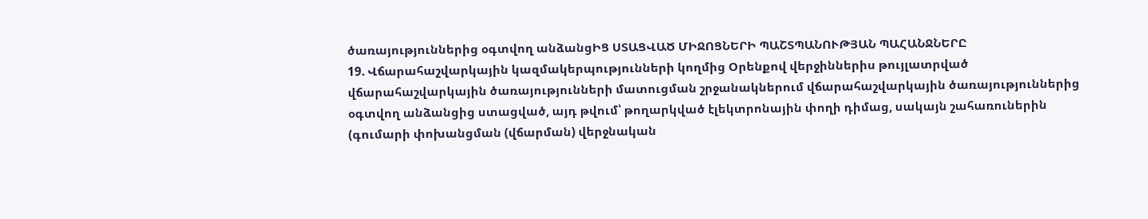ծառայություններից օգտվող անձանցԻՑ ՍՏԱՑՎԱԾ ՄԻՋՈՑՆԵՐԻ ՊԱՇՏՊԱՆՈՒԹՅԱՆ ՊԱՀԱՆՋՆԵՐԸ
19. Վճարահաշվարկային կազմակերպությունների կողմից Օրենքով վերջիններիս թույլատրված վճարահաշվարկային ծառայությունների մատուցման շրջանակներում վճարահաշվարկային ծառայություններից օգտվող անձանցից ստացված, այդ թվում՝ թողարկված էլեկտրոնային փողի դիմաց, սակայն շահառուներին (գումարի փոխանցման (վճարման) վերջնական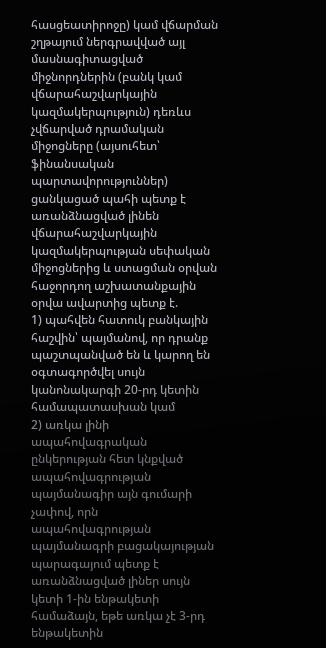հասցեատիրոջը) կամ վճարման շղթայում ներգրավված այլ մասնագիտացված միջնորդներին (բանկ կամ վճարահաշվարկային կազմակերպություն) դեռևս չվճարված դրամական միջոցները (այսուհետ՝ ֆինանսական պարտավորություններ) ցանկացած պահի պետք է առանձնացված լինեն վճարահաշվարկային կազմակերպության սեփական միջոցներից և ստացման օրվան հաջորդող աշխատանքային օրվա ավարտից պետք է.
1) պահվեն հատուկ բանկային հաշվին՝ պայմանով, որ դրանք պաշտպանված են և կարող են օգտագործվել սույն կանոնակարգի 20-րդ կետին համապատասխան կամ
2) առկա լինի ապահովագրական ընկերության հետ կնքված ապահովագրության պայմանագիր այն գումարի չափով, որն ապահովագրության պայմանագրի բացակայության պարագայում պետք է առանձնացված լիներ սույն կետի 1-ին ենթակետի համաձայն, եթե առկա չէ 3-րդ ենթակետին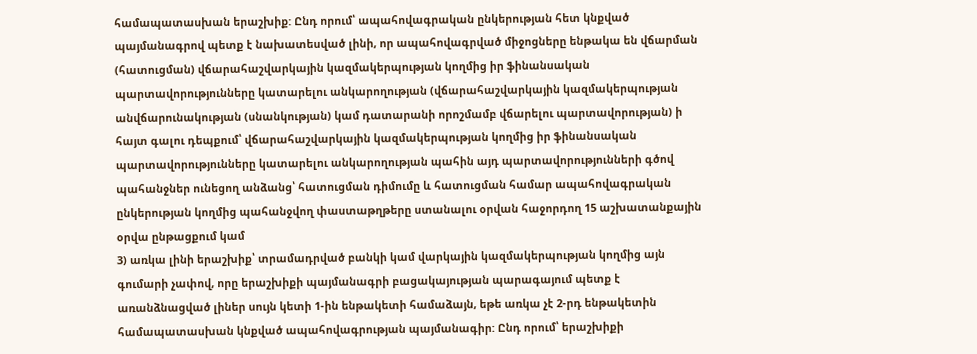համապատասխան երաշխիք: Ընդ որում՝ ապահովագրական ընկերության հետ կնքված պայմանագրով պետք է նախատեսված լինի, որ ապահովագրված միջոցները ենթակա են վճարման (հատուցման) վճարահաշվարկային կազմակերպության կողմից իր ֆինանսական պարտավորությունները կատարելու անկարողության (վճարահաշվարկային կազմակերպության անվճարունակության (սնանկության) կամ դատարանի որոշմամբ վճարելու պարտավորության) ի հայտ գալու դեպքում՝ վճարահաշվարկային կազմակերպության կողմից իր ֆինանսական պարտավորությունները կատարելու անկարողության պահին այդ պարտավորությունների գծով պահանջներ ունեցող անձանց՝ հատուցման դիմումը և հատուցման համար ապահովագրական ընկերության կողմից պահանջվող փաստաթղթերը ստանալու օրվան հաջորդող 15 աշխատանքային օրվա ընթացքում կամ
3) առկա լինի երաշխիք՝ տրամադրված բանկի կամ վարկային կազմակերպության կողմից այն գումարի չափով, որը երաշխիքի պայմանագրի բացակայության պարագայում պետք է առանձնացված լիներ սույն կետի 1-ին ենթակետի համաձայն, եթե առկա չէ 2-րդ ենթակետին համապատասխան կնքված ապահովագրության պայմանագիր: Ընդ որում՝ երաշխիքի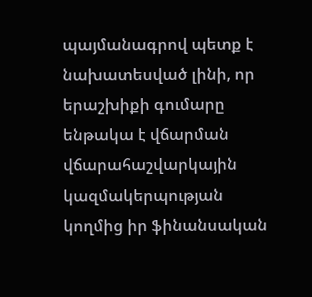պայմանագրով պետք է նախատեսված լինի, որ երաշխիքի գումարը ենթակա է վճարման վճարահաշվարկային կազմակերպության կողմից իր ֆինանսական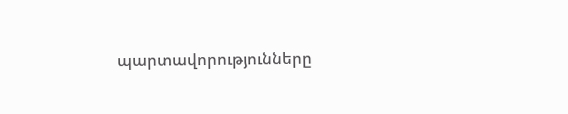պարտավորությունները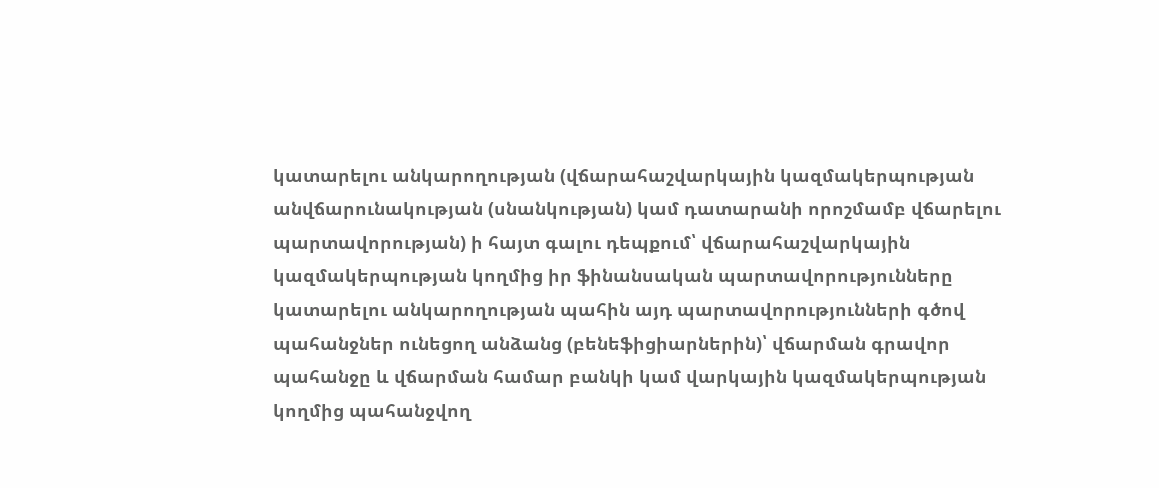կատարելու անկարողության (վճարահաշվարկային կազմակերպության անվճարունակության (սնանկության) կամ դատարանի որոշմամբ վճարելու պարտավորության) ի հայտ գալու դեպքում՝ վճարահաշվարկային կազմակերպության կողմից իր ֆինանսական պարտավորությունները կատարելու անկարողության պահին այդ պարտավորությունների գծով պահանջներ ունեցող անձանց (բենեֆիցիարներին)՝ վճարման գրավոր պահանջը և վճարման համար բանկի կամ վարկային կազմակերպության կողմից պահանջվող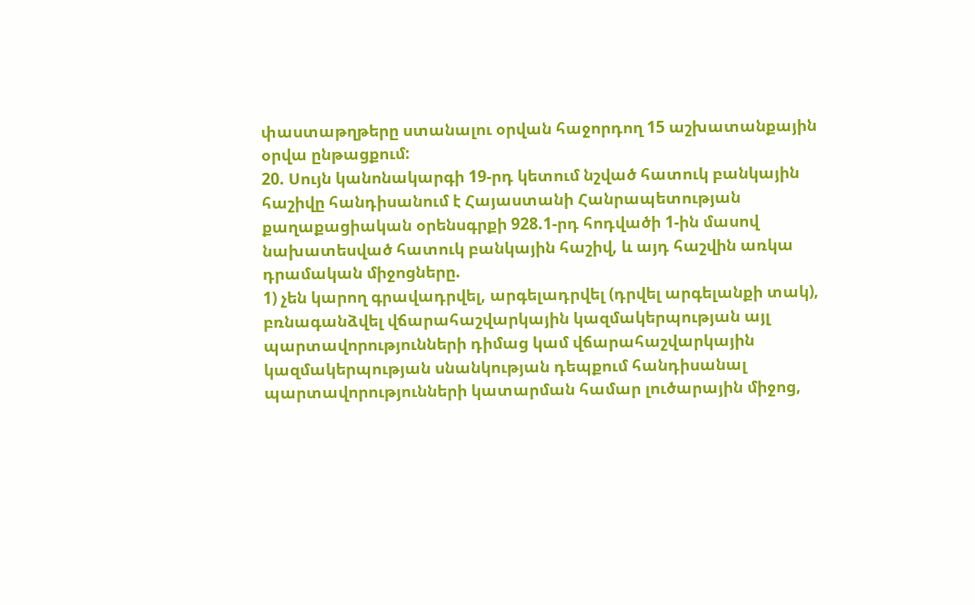փաստաթղթերը ստանալու օրվան հաջորդող 15 աշխատանքային օրվա ընթացքում:
20. Սույն կանոնակարգի 19-րդ կետում նշված հատուկ բանկային հաշիվը հանդիսանում է Հայաստանի Հանրապետության քաղաքացիական օրենսգրքի 928.1-րդ հոդվածի 1-ին մասով նախատեսված հատուկ բանկային հաշիվ, և այդ հաշվին առկա դրամական միջոցները.
1) չեն կարող գրավադրվել, արգելադրվել (դրվել արգելանքի տակ), բռնագանձվել վճարահաշվարկային կազմակերպության այլ պարտավորությունների դիմաց կամ վճարահաշվարկային կազմակերպության սնանկության դեպքում հանդիսանալ պարտավորությունների կատարման համար լուծարային միջոց,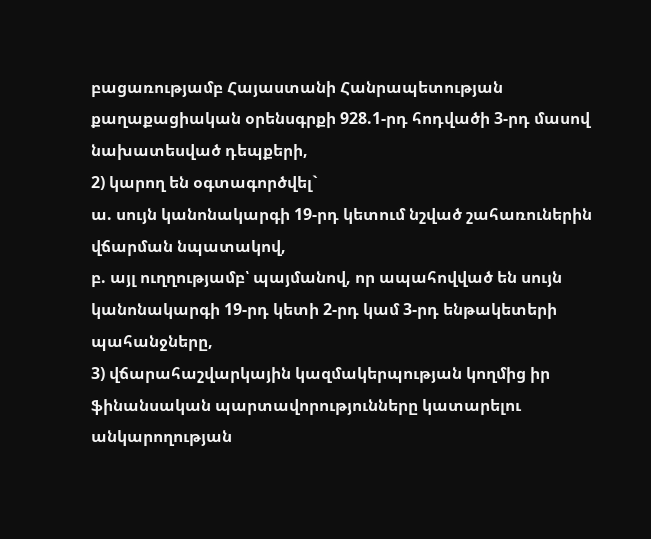բացառությամբ Հայաստանի Հանրապետության քաղաքացիական օրենսգրքի 928.1-րդ հոդվածի 3-րդ մասով նախատեսված դեպքերի,
2) կարող են օգտագործվել`
ա. սույն կանոնակարգի 19-րդ կետում նշված շահառուներին վճարման նպատակով,
բ. այլ ուղղությամբ՝ պայմանով, որ ապահովված են սույն կանոնակարգի 19-րդ կետի 2-րդ կամ 3-րդ ենթակետերի պահանջները,
3) վճարահաշվարկային կազմակերպության կողմից իր ֆինանսական պարտավորությունները կատարելու անկարողության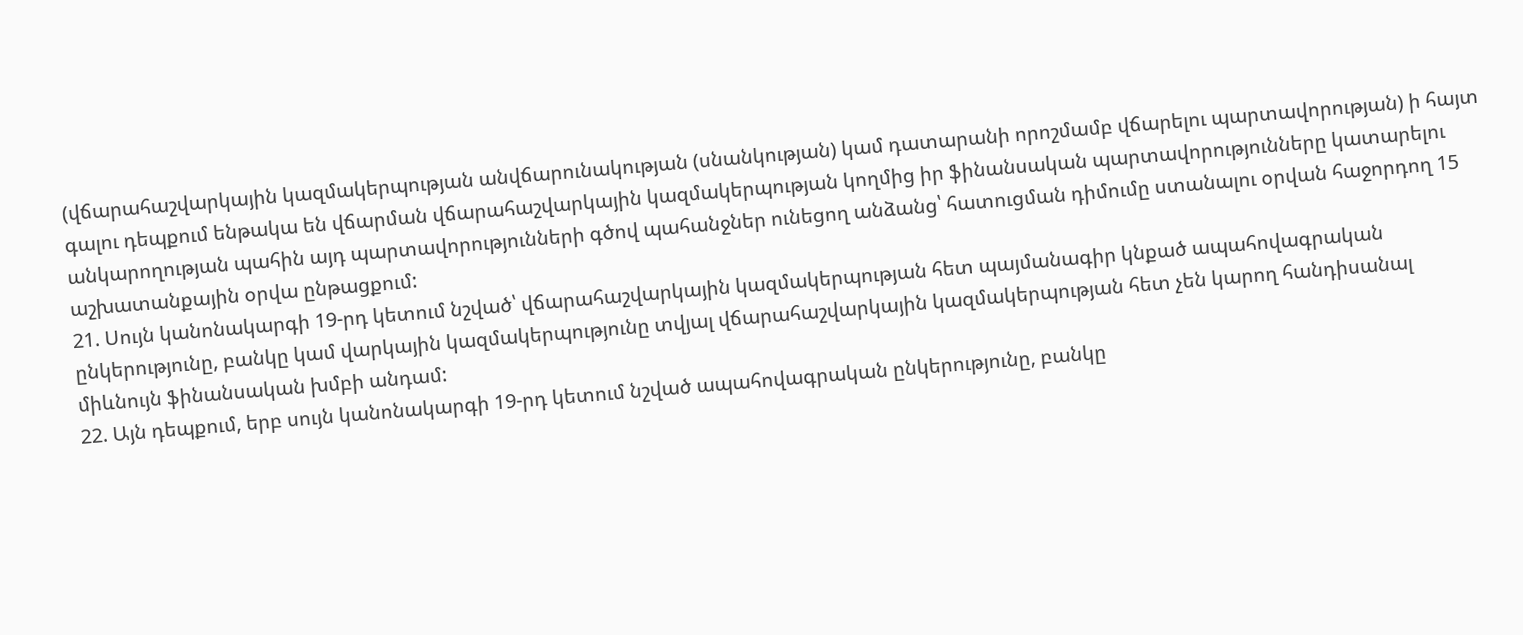(վճարահաշվարկային կազմակերպության անվճարունակության (սնանկության) կամ դատարանի որոշմամբ վճարելու պարտավորության) ի հայտ գալու դեպքում ենթակա են վճարման վճարահաշվարկային կազմակերպության կողմից իր ֆինանսական պարտավորությունները կատարելու անկարողության պահին այդ պարտավորությունների գծով պահանջներ ունեցող անձանց՝ հատուցման դիմումը ստանալու օրվան հաջորդող 15 աշխատանքային օրվա ընթացքում:
21. Սույն կանոնակարգի 19-րդ կետում նշված՝ վճարահաշվարկային կազմակերպության հետ պայմանագիր կնքած ապահովագրական ընկերությունը, բանկը կամ վարկային կազմակերպությունը տվյալ վճարահաշվարկային կազմակերպության հետ չեն կարող հանդիսանալ միևնույն ֆինանսական խմբի անդամ:
22. Այն դեպքում, երբ սույն կանոնակարգի 19-րդ կետում նշված ապահովագրական ընկերությունը, բանկը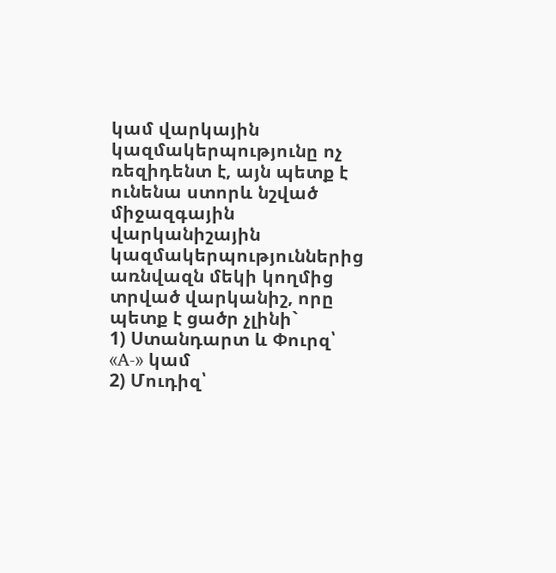կամ վարկային կազմակերպությունը ոչ ռեզիդենտ է, այն պետք է ունենա ստորև նշված միջազգային վարկանիշային կազմակերպություններից առնվազն մեկի կողմից տրված վարկանիշ, որը պետք է ցածր չլինի`
1) Ստանդարտ և Փուրզ՝ «A-» կամ
2) Մուդիզ՝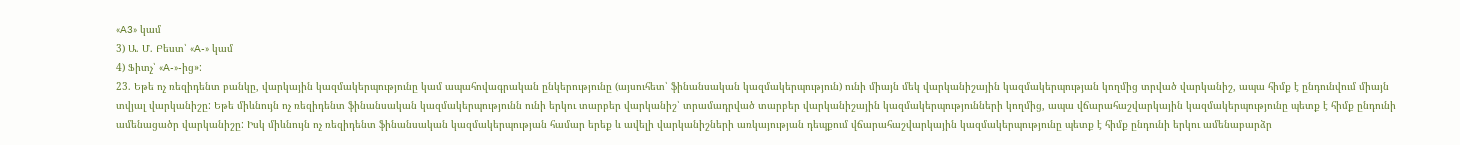«A3» կամ
3) Ա. Մ. Բեստ՝ «A-» կամ
4) Ֆիտչ՝ «A-»-ից»:
23. Եթե ոչ ռեզիդենտ բանկը, վարկային կազմակերպությունը կամ ապահովագրական ընկերությունը (այսուհետ՝ ֆինանսական կազմակերպություն) ունի միայն մեկ վարկանիշային կազմակերպության կողմից տրված վարկանիշ, ապա հիմք է ընդունվում միայն տվյալ վարկանիշը: Եթե միևնույն ոչ ռեզիդենտ ֆինանսական կազմակերպությունն ունի երկու տարբեր վարկանիշ՝ տրամադրված տարբեր վարկանիշային կազմակերպությունների կողմից, ապա վճարահաշվարկային կազմակերպությունը պետք է հիմք ընդունի ամենացածր վարկանիշը: Իսկ միևնույն ոչ ռեզիդենտ ֆինանսական կազմակերպության համար երեք և ավելի վարկանիշների առկայության դեպքում վճարահաշվարկային կազմակերպությունը պետք է հիմք ընդունի երկու ամենաբարձր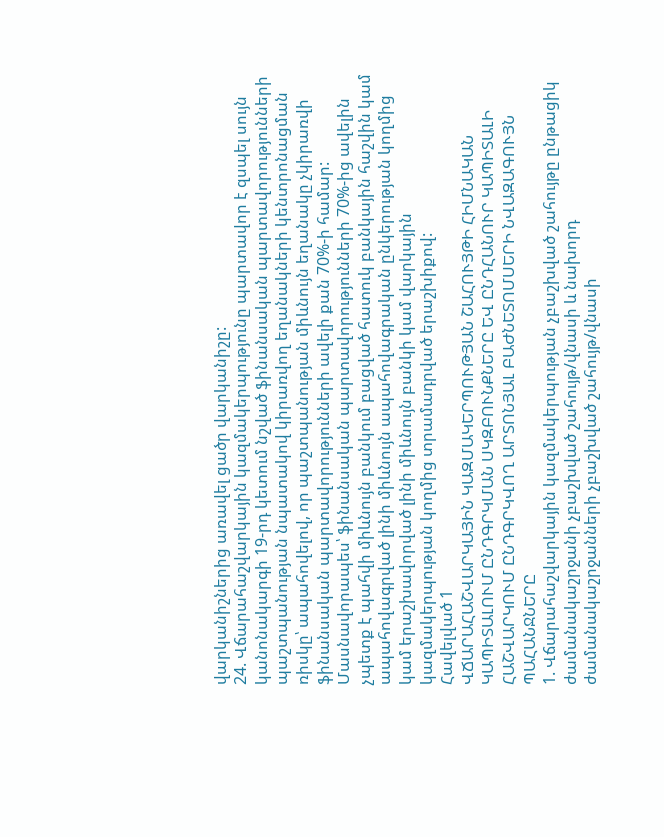վարկանիշներից առավել ցածր վարկանիշը:
24. Վճարահաշվարկային կազմակերպությունը պարտավոր է զսպել սույն կանոնակարգի 19-րդ կետում նշված ֆինանսական պարտավորությունների պաշտպանության նպատակով կիրառվող եղանակների կենտրոնացման ռիսկը՝ ապահովելով, որ պաշտպանության միևնույն եղանակը չկիրառվի ֆինանսական պարտավորությունների ավելի քան 70%-ի համար: Մասնավորապես՝ ֆինանսական պարտավորությունների 70%-ից ավելին չպետք է պահվի միևնույն բանկում բացված հատուկ բանկային հաշվին կամ ապահովագրված լինի միևնույն ապահովագրական ընկերության կողմից կամ երաշխավորված լինի միևնույն բանկի կամ վարկային կազմակերպության կողմից տրամադրված երաշխիքով:
Հավելված 1
ՎՃԱՐԱՀԱՇՎԱՐԿԱՅԻՆ ԿԱԶՄԱԿԵՐՊՈՒԹՅԱՆ ՇԱՀՈՒՅԹԻ ՀԻՄՆԱԿԱՆ ԿԱՊԻՏԱԼՈՒՄ ԸՆԴԳՐԿՄԱՆ ՍԿԶԲՈՒՆՔՆԵՐԸ ԵՎ ԸՆԴՀԱՆՈՒՐ ԿԱՊԻՏԱԼԻ ՀԱՇՎԱՐԿՈՒՄ ԸՆԴԳՐԿՎՈՂ ԱՐՏՈՆՅԱԼ ԲԱԺՆԵՏՈՄՍԵՐԻ ՆՎԱԶԱԳՈՒՅՆ ՊԱՀԱՆՋՆԵՐԸ
1. Վճարահաշվարկային կազմակերպության չբաշխված շահույթը ընթացիկ ժամանակաշրջանի չբաշխված շահույթ/վնասի և նախորդ ժամանակաշրջանների չբաշխված շահույթ/վնասի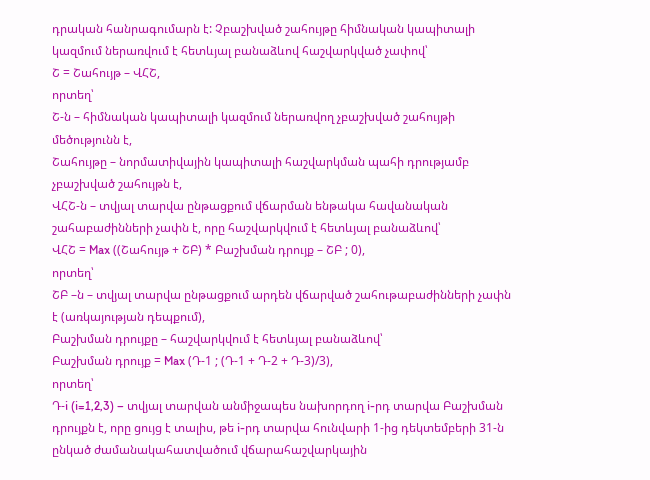դրական հանրագումարն է: Չբաշխված շահույթը հիմնական կապիտալի կազմում ներառվում է հետևյալ բանաձևով հաշվարկված չափով՝
Շ = Շահույթ – ՎՀՇ,
որտեղ՝
Շ-ն – հիմնական կապիտալի կազմում ներառվող չբաշխված շահույթի մեծությունն է,
Շահույթը – նորմատիվային կապիտալի հաշվարկման պահի դրությամբ չբաշխված շահույթն է,
ՎՀՇ-ն – տվյալ տարվա ընթացքում վճարման ենթակա հավանական շահաբաժինների չափն է, որը հաշվարկվում է հետևյալ բանաձևով՝
ՎՀՇ = Max ((Շահույթ + ՇԲ) * Բաշխման դրույք – ՇԲ ; 0),
որտեղ՝
ՇԲ –ն – տվյալ տարվա ընթացքում արդեն վճարված շահութաբաժինների չափն է (առկայության դեպքում),
Բաշխման դրույքը – հաշվարկվում է հետևյալ բանաձևով՝
Բաշխման դրույք = Max (Դ-1 ; (Դ-1 + Դ-2 + Դ-3)/3),
որտեղ՝
Դ-i (i=1,2,3) – տվյալ տարվան անմիջապես նախորդող i-րդ տարվա Բաշխման դրույքն է, որը ցույց է տալիս, թե i-րդ տարվա հունվարի 1-ից դեկտեմբերի 31-ն ընկած ժամանակահատվածում վճարահաշվարկային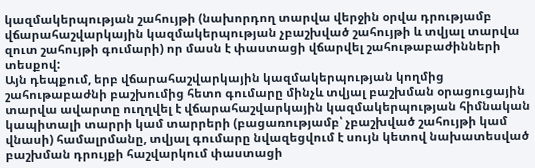կազմակերպության շահույթի (նախորդող տարվա վերջին օրվա դրությամբ վճարահաշվարկային կազմակերպության չբաշխված շահույթի և տվյալ տարվա զուտ շահույթի գումարի) որ մասն է փաստացի վճարվել շահութաբաժինների տեսքով:
Այն դեպքում, երբ վճարահաշվարկային կազմակերպության կողմից շահութաբաժնի բաշխումից հետո գումարը մինչև տվյալ բաշխման օրացուցային տարվա ավարտը ուղղվել է վճարահաշվարկային կազմակերպության հիմնական կապիտալի տարրի կամ տարրերի (բացառությամբ՝ չբաշխված շահույթի կամ վնասի) համալրմանը, տվյալ գումարը նվազեցվում է սույն կետով նախատեսված բաշխման դրույքի հաշվարկում փաստացի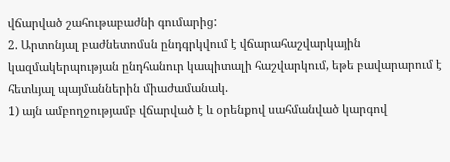վճարված շահութաբաժնի գումարից:
2. Արտոնյալ բաժնետոմսն ընդգրկվում է վճարահաշվարկային կազմակերպության ընդհանուր կապիտալի հաշվարկում, եթե բավարարում է հետևյալ պայմաններին միաժամանակ.
1) այն ամբողջությամբ վճարված է և օրենքով սահմանված կարգով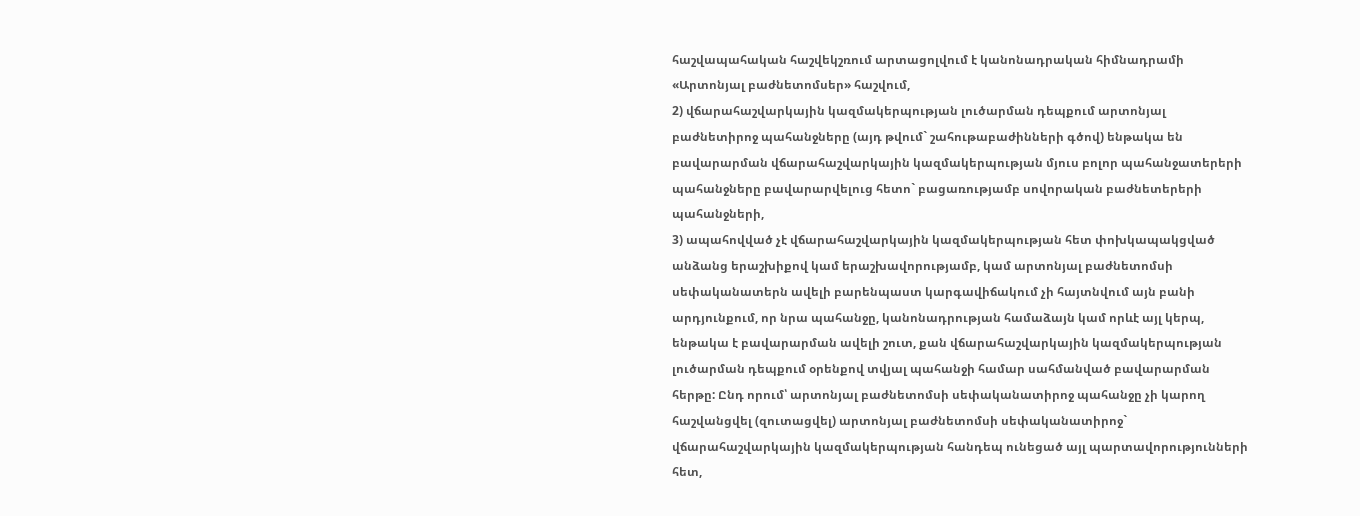հաշվապահական հաշվեկշռում արտացոլվում է կանոնադրական հիմնադրամի «Արտոնյալ բաժնետոմսեր» հաշվում,
2) վճարահաշվարկային կազմակերպության լուծարման դեպքում արտոնյալ բաժնետիրոջ պահանջները (այդ թվում` շահութաբաժինների գծով) ենթակա են բավարարման վճարահաշվարկային կազմակերպության մյուս բոլոր պահանջատերերի պահանջները բավարարվելուց հետո` բացառությամբ սովորական բաժնետերերի պահանջների,
3) ապահովված չէ վճարահաշվարկային կազմակերպության հետ փոխկապակցված անձանց երաշխիքով կամ երաշխավորությամբ, կամ արտոնյալ բաժնետոմսի սեփականատերն ավելի բարենպաստ կարգավիճակում չի հայտնվում այն բանի արդյունքում, որ նրա պահանջը, կանոնադրության համաձայն կամ որևէ այլ կերպ, ենթակա է բավարարման ավելի շուտ, քան վճարահաշվարկային կազմակերպության լուծարման դեպքում օրենքով տվյալ պահանջի համար սահմանված բավարարման հերթը: Ընդ որում՝ արտոնյալ բաժնետոմսի սեփականատիրոջ պահանջը չի կարող հաշվանցվել (զուտացվել) արտոնյալ բաժնետոմսի սեփականատիրոջ` վճարահաշվարկային կազմակերպության հանդեպ ունեցած այլ պարտավորությունների հետ,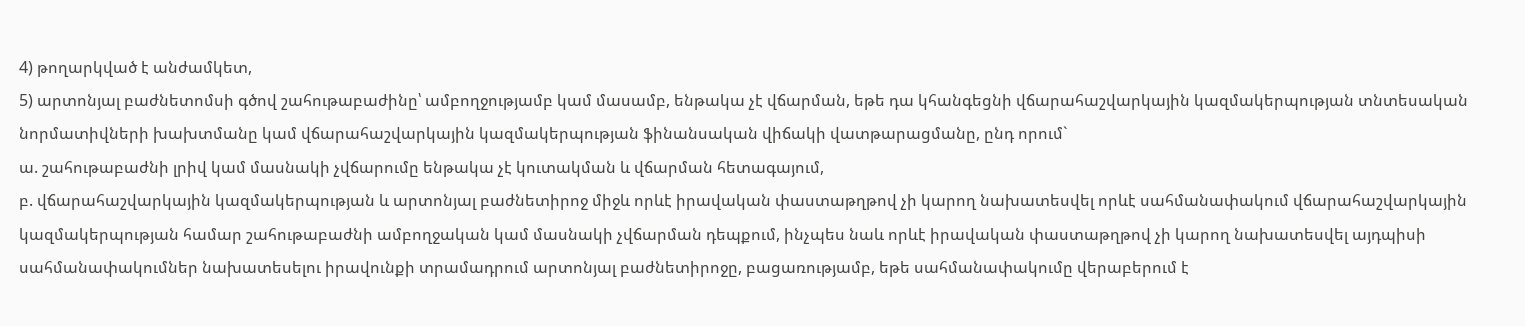4) թողարկված է անժամկետ,
5) արտոնյալ բաժնետոմսի գծով շահութաբաժինը՝ ամբողջությամբ կամ մասամբ, ենթակա չէ վճարման, եթե դա կհանգեցնի վճարահաշվարկային կազմակերպության տնտեսական նորմատիվների խախտմանը կամ վճարահաշվարկային կազմակերպության ֆինանսական վիճակի վատթարացմանը, ընդ որում`
ա. շահութաբաժնի լրիվ կամ մասնակի չվճարումը ենթակա չէ կուտակման և վճարման հետագայում,
բ. վճարահաշվարկային կազմակերպության և արտոնյալ բաժնետիրոջ միջև որևէ իրավական փաստաթղթով չի կարող նախատեսվել որևէ սահմանափակում վճարահաշվարկային կազմակերպության համար շահութաբաժնի ամբողջական կամ մասնակի չվճարման դեպքում, ինչպես նաև որևէ իրավական փաստաթղթով չի կարող նախատեսվել այդպիսի սահմանափակումներ նախատեսելու իրավունքի տրամադրում արտոնյալ բաժնետիրոջը, բացառությամբ, եթե սահմանափակումը վերաբերում է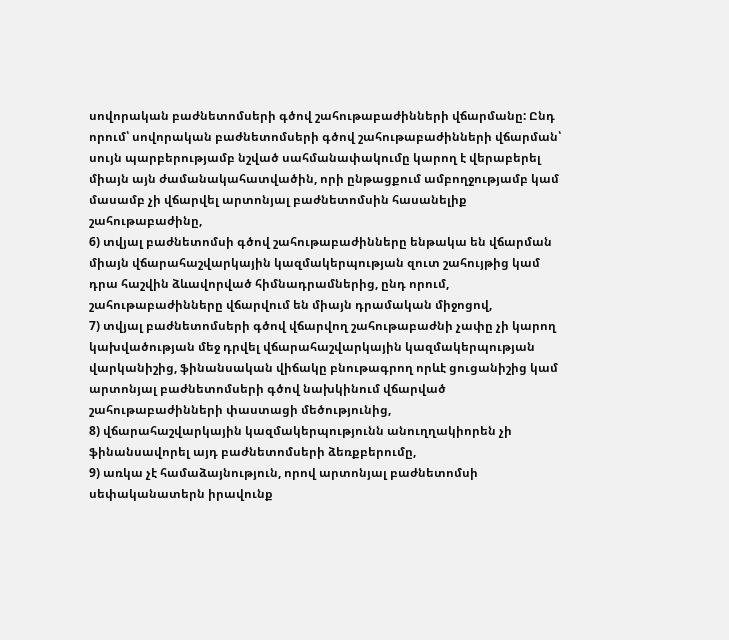սովորական բաժնետոմսերի գծով շահութաբաժինների վճարմանը: Ընդ որում՝ սովորական բաժնետոմսերի գծով շահութաբաժինների վճարման՝ սույն պարբերությամբ նշված սահմանափակումը կարող է վերաբերել միայն այն ժամանակահատվածին, որի ընթացքում ամբողջությամբ կամ մասամբ չի վճարվել արտոնյալ բաժնետոմսին հասանելիք շահութաբաժինը,
6) տվյալ բաժնետոմսի գծով շահութաբաժինները ենթակա են վճարման միայն վճարահաշվարկային կազմակերպության զուտ շահույթից կամ դրա հաշվին ձևավորված հիմնադրամներից, ընդ որում, շահութաբաժինները վճարվում են միայն դրամական միջոցով,
7) տվյալ բաժնետոմսերի գծով վճարվող շահութաբաժնի չափը չի կարող կախվածության մեջ դրվել վճարահաշվարկային կազմակերպության վարկանիշից, ֆինանսական վիճակը բնութագրող որևէ ցուցանիշից կամ արտոնյալ բաժնետոմսերի գծով նախկինում վճարված շահութաբաժինների փաստացի մեծությունից,
8) վճարահաշվարկային կազմակերպությունն անուղղակիորեն չի ֆինանսավորել այդ բաժնետոմսերի ձեռքբերումը,
9) առկա չէ համաձայնություն, որով արտոնյալ բաժնետոմսի սեփականատերն իրավունք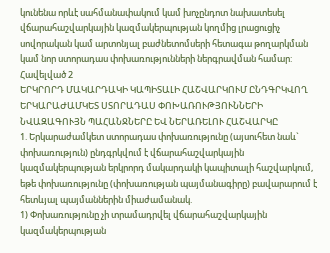կունենա որևէ սահմանափակում կամ խոչընդոտ նախատեսել վճարահաշվարկային կազմակերպության կողմից լրացուցիչ սովորական կամ արտոնյալ բաժնետոմսերի հետագա թողարկման կամ նոր ստորադաս փոխառությունների ներգրավման համար:
Հավելված 2
ԵՐԿՐՈՐԴ ՄԱԿԱՐԴԱԿԻ ԿԱՊԻՏԱԼԻ ՀԱՇՎԱՐԿՈՒՄ ԸՆԴԳՐԿՎՈՂ ԵՐԿԱՐԱԺԱՄԿԵՏ ՍՏՈՐԱԴԱՍ ՓՈԽԱՌՈՒԹՅՈՒՆՆԵՐԻ ՆՎԱԶԱԳՈՒՅՆ ՊԱՀԱՆՋՆԵՐԸ ԵՎ ՆԵՐԱՌԵԼՈՒ ՀԱՇՎԱՐԿԸ
1. Երկարաժամկետ ստորադաս փոխառությունը (այսուհետ նաև` փոխառություն) ընդգրկվում է վճարահաշվարկային կազմակերպության երկրորդ մակարդակի կապիտալի հաշվարկում, եթե փոխառությունը (փոխառության պայմանագիրը) բավարարում է հետևյալ պայմաններին միաժամանակ.
1) Փոխառությունը չի տրամադրվել վճարահաշվարկային կազմակերպության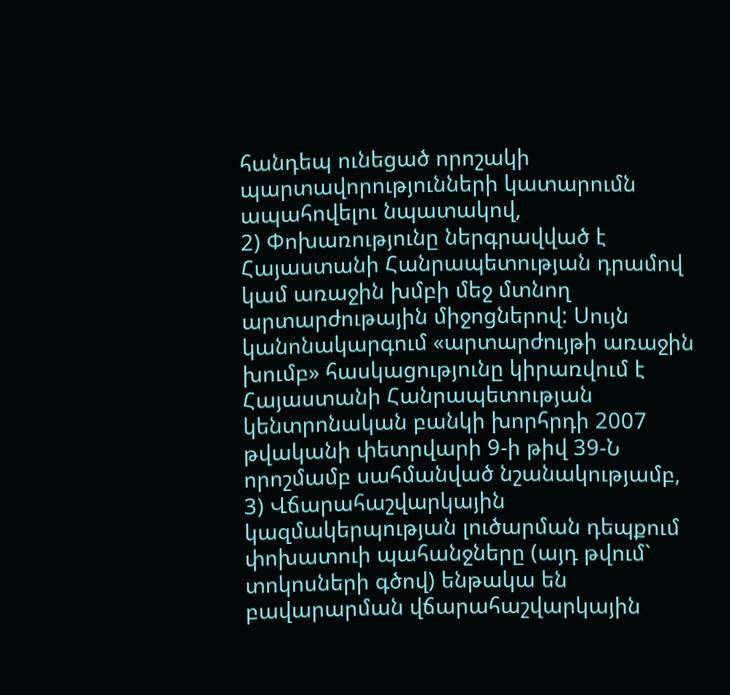հանդեպ ունեցած որոշակի պարտավորությունների կատարումն ապահովելու նպատակով,
2) Փոխառությունը ներգրավված է Հայաստանի Հանրապետության դրամով կամ առաջին խմբի մեջ մտնող արտարժութային միջոցներով: Սույն կանոնակարգում «արտարժույթի առաջին խումբ» հասկացությունը կիրառվում է Հայաստանի Հանրապետության կենտրոնական բանկի խորհրդի 2007 թվականի փետրվարի 9-ի թիվ 39-Ն որոշմամբ սահմանված նշանակությամբ,
3) Վճարահաշվարկային կազմակերպության լուծարման դեպքում փոխատուի պահանջները (այդ թվում` տոկոսների գծով) ենթակա են բավարարման վճարահաշվարկային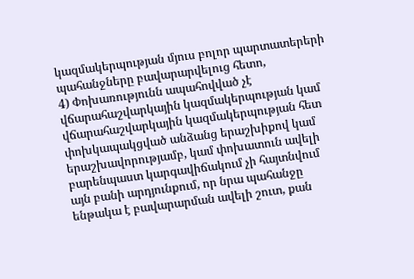կազմակերպության մյուս բոլոր պարտատերերի պահանջները բավարարվելուց հետո,
4) Փոխառությունն ապահովված չէ վճարահաշվարկային կազմակերպության կամ վճարահաշվարկային կազմակերպության հետ փոխկապակցված անձանց երաշխիքով կամ երաշխավորությամբ, կամ փոխատուն ավելի բարենպաստ կարգավիճակում չի հայտնվում այն բանի արդյունքում, որ նրա պահանջը ենթակա է բավարարման ավելի շուտ, քան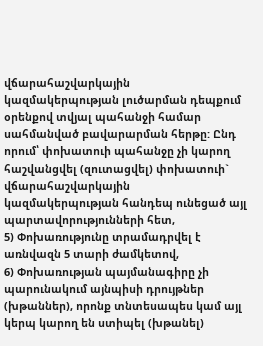վճարահաշվարկային կազմակերպության լուծարման դեպքում օրենքով տվյալ պահանջի համար սահմանված բավարարման հերթը: Ընդ որում՝ փոխատուի պահանջը չի կարող հաշվանցվել (զուտացվել) փոխատուի` վճարահաշվարկային կազմակերպության հանդեպ ունեցած այլ պարտավորությունների հետ,
5) Փոխառությունը տրամադրվել է առնվազն 5 տարի ժամկետով,
6) Փոխառության պայմանագիրը չի պարունակում այնպիսի դրույթներ (խթաններ), որոնք տնտեսապես կամ այլ կերպ կարող են ստիպել (խթանել)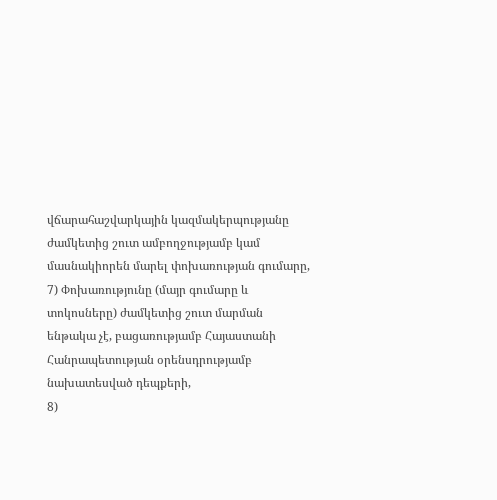վճարահաշվարկային կազմակերպությանը ժամկետից շուտ ամբողջությամբ կամ մասնակիորեն մարել փոխառության գումարը,
7) Փոխառությունը (մայր գումարը և տոկոսները) ժամկետից շուտ մարման ենթակա չէ, բացառությամբ Հայաստանի Հանրապետության օրենսդրությամբ նախատեսված դեպքերի,
8)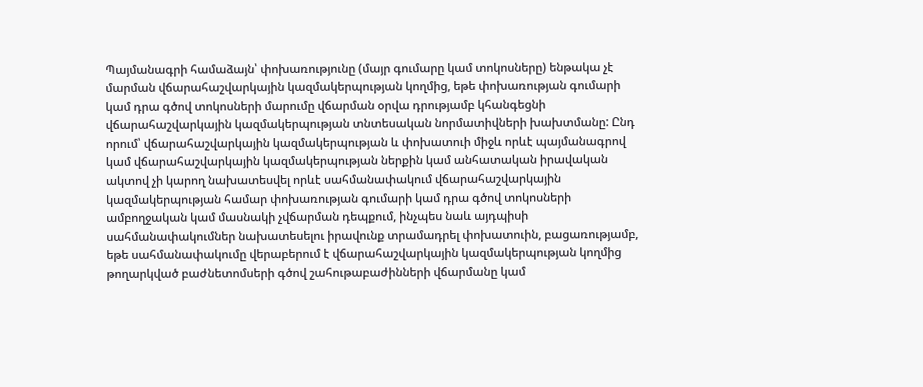Պայմանագրի համաձայն՝ փոխառությունը (մայր գումարը կամ տոկոսները) ենթակա չէ մարման վճարահաշվարկային կազմակերպության կողմից, եթե փոխառության գումարի կամ դրա գծով տոկոսների մարումը վճարման օրվա դրությամբ կհանգեցնի վճարահաշվարկային կազմակերպության տնտեսական նորմատիվների խախտմանը: Ընդ որում՝ վճարահաշվարկային կազմակերպության և փոխատուի միջև որևէ պայմանագրով կամ վճարահաշվարկային կազմակերպության ներքին կամ անհատական իրավական ակտով չի կարող նախատեսվել որևէ սահմանափակում վճարահաշվարկային կազմակերպության համար փոխառության գումարի կամ դրա գծով տոկոսների ամբողջական կամ մասնակի չվճարման դեպքում, ինչպես նաև այդպիսի սահմանափակումներ նախատեսելու իրավունք տրամադրել փոխատուին, բացառությամբ, եթե սահմանափակումը վերաբերում է վճարահաշվարկային կազմակերպության կողմից թողարկված բաժնետոմսերի գծով շահութաբաժինների վճարմանը կամ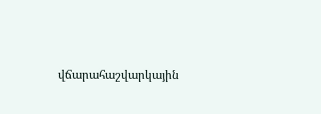վճարահաշվարկային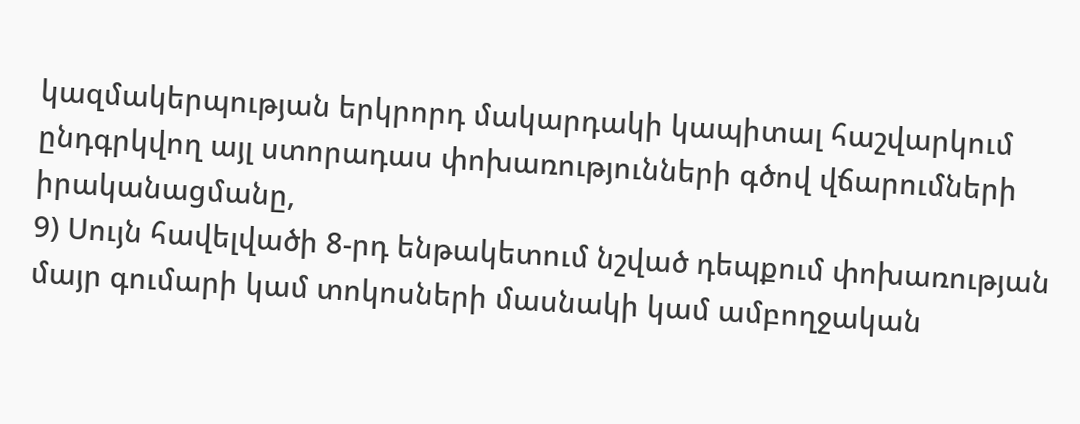կազմակերպության երկրորդ մակարդակի կապիտալ հաշվարկում ընդգրկվող այլ ստորադաս փոխառությունների գծով վճարումների իրականացմանը,
9) Սույն հավելվածի 8-րդ ենթակետում նշված դեպքում փոխառության մայր գումարի կամ տոկոսների մասնակի կամ ամբողջական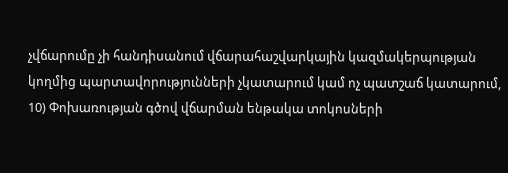չվճարումը չի հանդիսանում վճարահաշվարկային կազմակերպության կողմից պարտավորությունների չկատարում կամ ոչ պատշաճ կատարում,
10) Փոխառության գծով վճարման ենթակա տոկոսների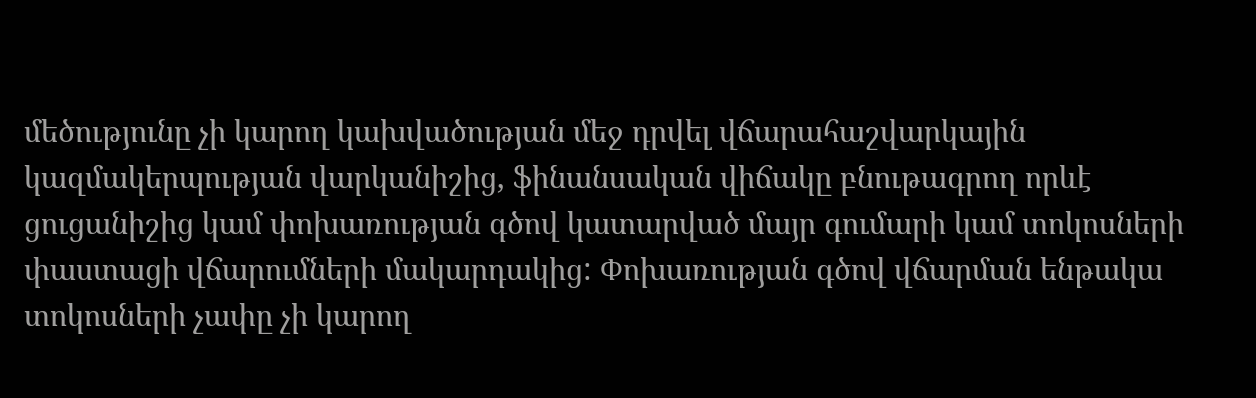մեծությունը չի կարող կախվածության մեջ դրվել վճարահաշվարկային կազմակերպության վարկանիշից, ֆինանսական վիճակը բնութագրող որևէ ցուցանիշից կամ փոխառության գծով կատարված մայր գումարի կամ տոկոսների փաստացի վճարումների մակարդակից: Փոխառության գծով վճարման ենթակա տոկոսների չափը չի կարող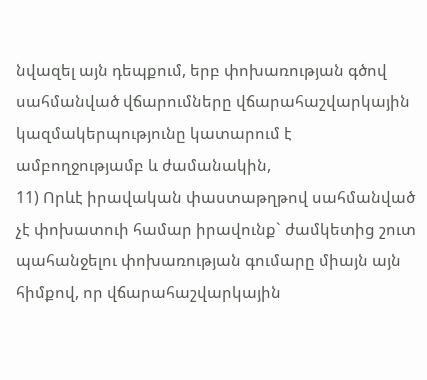նվազել այն դեպքում, երբ փոխառության գծով սահմանված վճարումները վճարահաշվարկային կազմակերպությունը կատարում է ամբողջությամբ և ժամանակին,
11) Որևէ իրավական փաստաթղթով սահմանված չէ փոխատուի համար իրավունք` ժամկետից շուտ պահանջելու փոխառության գումարը միայն այն հիմքով, որ վճարահաշվարկային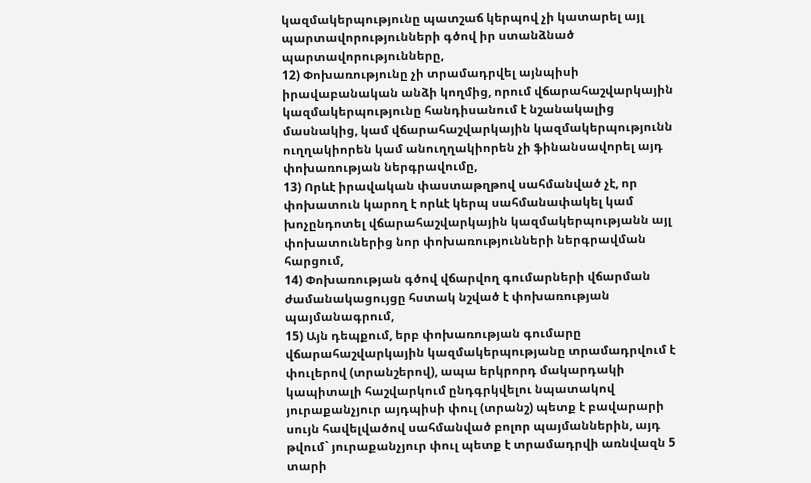կազմակերպությունը պատշաճ կերպով չի կատարել այլ պարտավորությունների գծով իր ստանձնած պարտավորությունները,
12) Փոխառությունը չի տրամադրվել այնպիսի իրավաբանական անձի կողմից, որում վճարահաշվարկային կազմակերպությունը հանդիսանում է նշանակալից մասնակից, կամ վճարահաշվարկային կազմակերպությունն ուղղակիորեն կամ անուղղակիորեն չի ֆինանսավորել այդ փոխառության ներգրավումը,
13) Որևէ իրավական փաստաթղթով սահմանված չէ, որ փոխատուն կարող է որևէ կերպ սահմանափակել կամ խոչընդոտել վճարահաշվարկային կազմակերպությանն այլ փոխատուներից նոր փոխառությունների ներգրավման հարցում,
14) Փոխառության գծով վճարվող գումարների վճարման ժամանակացույցը հստակ նշված է փոխառության պայմանագրում,
15) Այն դեպքում, երբ փոխառության գումարը վճարահաշվարկային կազմակերպությանը տրամադրվում է փուլերով (տրանշերով), ապա երկրորդ մակարդակի կապիտալի հաշվարկում ընդգրկվելու նպատակով յուրաքանչյուր այդպիսի փուլ (տրանշ) պետք է բավարարի սույն հավելվածով սահմանված բոլոր պայմաններին, այդ թվում` յուրաքանչյուր փուլ պետք է տրամադրվի առնվազն 5 տարի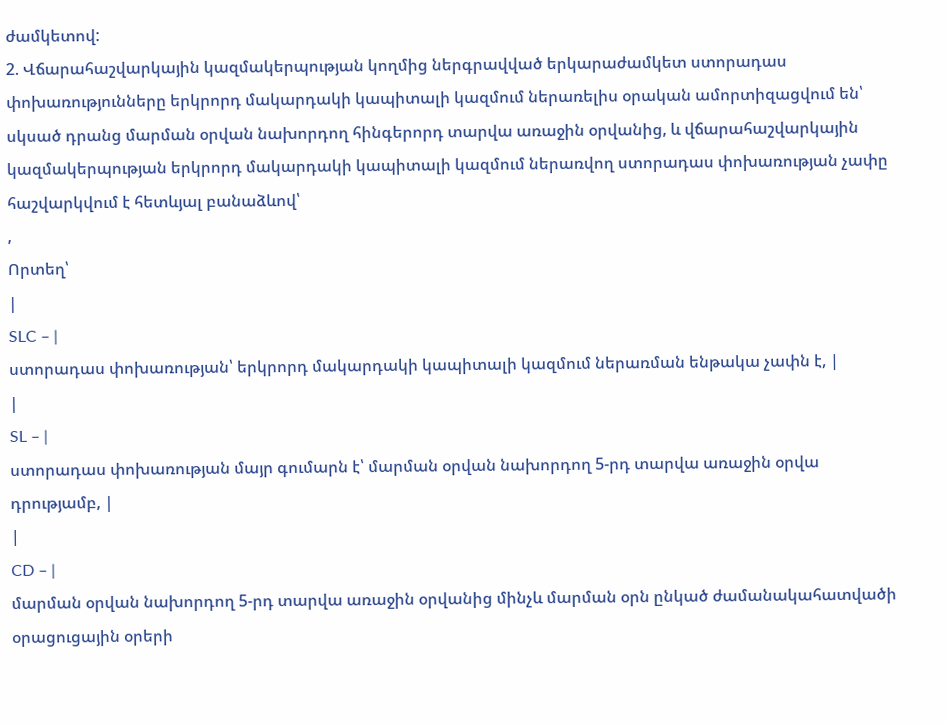ժամկետով:
2. Վճարահաշվարկային կազմակերպության կողմից ներգրավված երկարաժամկետ ստորադաս փոխառությունները երկրորդ մակարդակի կապիտալի կազմում ներառելիս օրական ամորտիզացվում են՝ սկսած դրանց մարման օրվան նախորդող հինգերորդ տարվա առաջին օրվանից, և վճարահաշվարկային կազմակերպության երկրորդ մակարդակի կապիտալի կազմում ներառվող ստորադաս փոխառության չափը հաշվարկվում է հետևյալ բանաձևով՝
,
Որտեղ՝
|
SLC – |
ստորադաս փոխառության՝ երկրորդ մակարդակի կապիտալի կազմում ներառման ենթակա չափն է, |
|
SL – |
ստորադաս փոխառության մայր գումարն է՝ մարման օրվան նախորդող 5-րդ տարվա առաջին օրվա դրությամբ, |
|
CD – |
մարման օրվան նախորդող 5-րդ տարվա առաջին օրվանից մինչև մարման օրն ընկած ժամանակահատվածի օրացուցային օրերի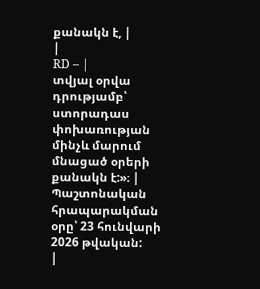քանակն է, |
|
RD – |
տվյալ օրվա դրությամբ՝ ստորադաս փոխառության մինչև մարում մնացած օրերի քանակն է:»։ |
Պաշտոնական հրապարակման օրը՝ 23 հունվարի 2026 թվական:
|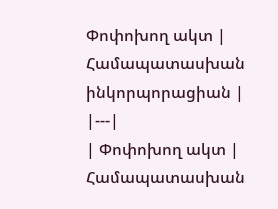Փոփոխող ակտ | Համապատասխան ինկորպորացիան |
|---|
| Փոփոխող ակտ | Համապատասխան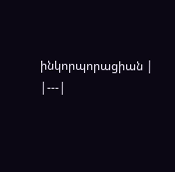ինկորպորացիան |
|---|